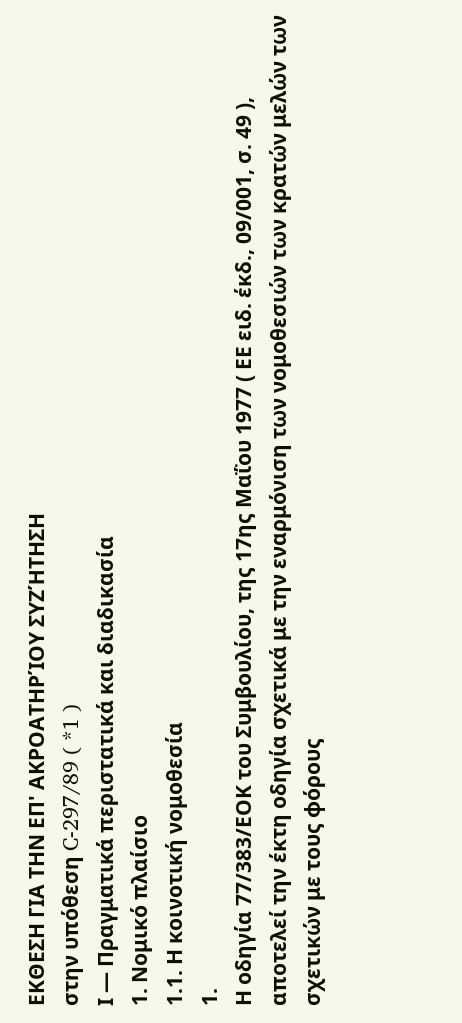ΕΚΘΕΣΗ ΓΙΑ ΤΗΝ ΕΠ' ΑΚΡΟΑΤΗΡΊΟΥ ΣΥΖΉΤΗΣΗ
στην υπόθεση C-297/89 ( *1 )
Ι — Πραγματικά περιστατικά και διαδικασία
1. Νομικό πλαίσιο
1.1. Η κοινοτική νομοθεσία
1.
Η οδηγία 77/383/ΕΟΚ του Συμβουλίου, της 17ης Μαΐου 1977 ( ΕΕ ειδ. έκδ., 09/001, σ. 49 ), αποτελεί την έκτη οδηγία σχετικά με την εναρμόνιση των νομοθεσιών των κρατών μελών των σχετικών με τους φόρους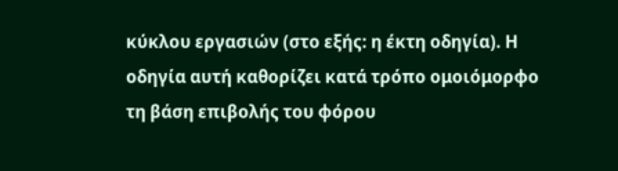κύκλου εργασιών (στο εξής: η έκτη οδηγία). Η οδηγία αυτή καθορίζει κατά τρόπο ομοιόμορφο τη βάση επιβολής του φόρου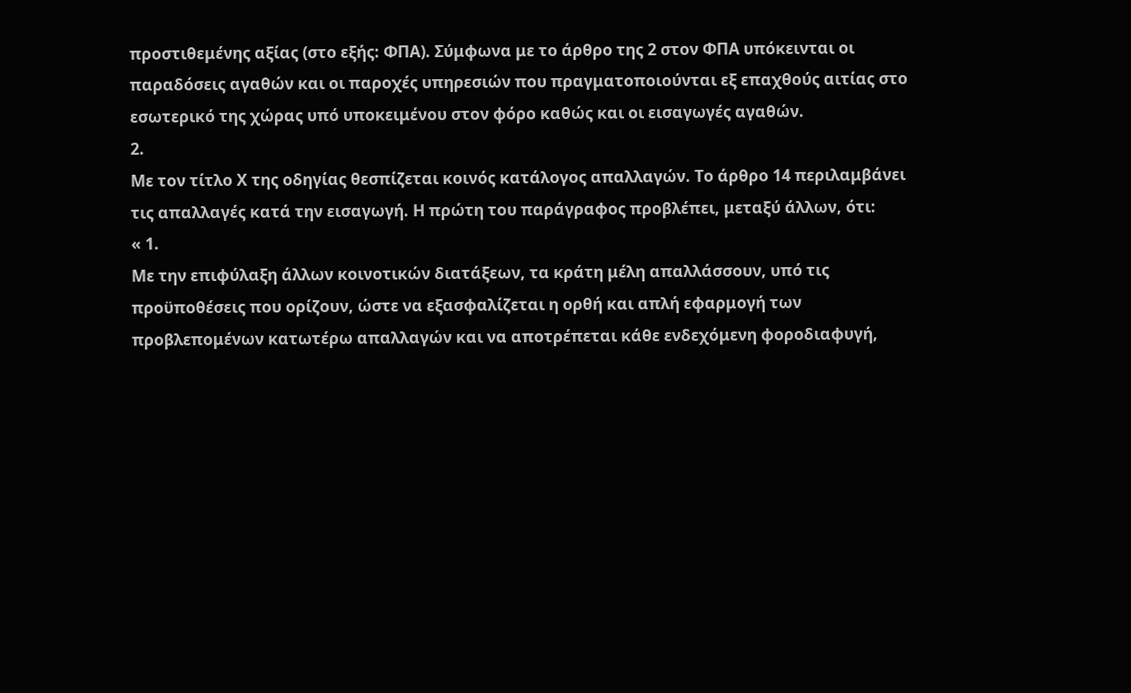προστιθεμένης αξίας (στο εξής: ΦΠΑ). Σύμφωνα με το άρθρο της 2 στον ΦΠΑ υπόκεινται οι παραδόσεις αγαθών και οι παροχές υπηρεσιών που πραγματοποιούνται εξ επαχθούς αιτίας στο εσωτερικό της χώρας υπό υποκειμένου στον φόρο καθώς και οι εισαγωγές αγαθών.
2.
Με τον τίτλο Χ της οδηγίας θεσπίζεται κοινός κατάλογος απαλλαγών. Το άρθρο 14 περιλαμβάνει τις απαλλαγές κατά την εισαγωγή. Η πρώτη του παράγραφος προβλέπει, μεταξύ άλλων, ότι:
« 1.
Με την επιφύλαξη άλλων κοινοτικών διατάξεων, τα κράτη μέλη απαλλάσσουν, υπό τις προϋποθέσεις που ορίζουν, ώστε να εξασφαλίζεται η ορθή και απλή εφαρμογή των προβλεπομένων κατωτέρω απαλλαγών και να αποτρέπεται κάθε ενδεχόμενη φοροδιαφυγή,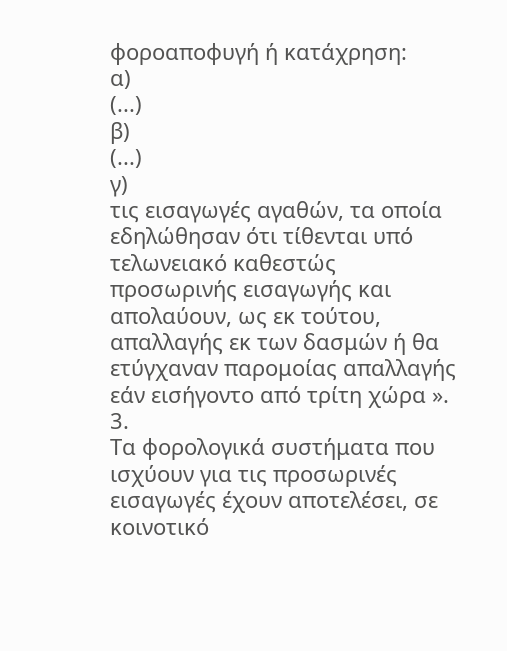φοροαποφυγή ή κατάχρηση:
α)
(...)
β)
(...)
γ)
τις εισαγωγές αγαθών, τα οποία εδηλώθησαν ότι τίθενται υπό τελωνειακό καθεστώς προσωρινής εισαγωγής και απολαύουν, ως εκ τούτου, απαλλαγής εκ των δασμών ή θα ετύγχαναν παρομοίας απαλλαγής εάν εισήγοντο από τρίτη χώρα ».
3.
Τα φορολογικά συστήματα που ισχύουν για τις προσωρινές εισαγωγές έχουν αποτελέσει, σε κοινοτικό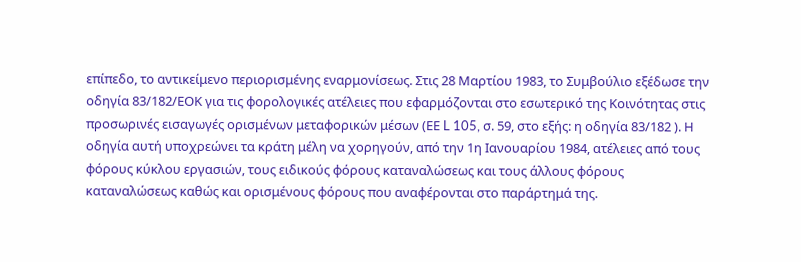επίπεδο, το αντικείμενο περιορισμένης εναρμονίσεως. Στις 28 Μαρτίου 1983, το Συμβούλιο εξέδωσε την οδηγία 83/182/ΕΟΚ για τις φορολογικές ατέλειες που εφαρμόζονται στο εσωτερικό της Κοινότητας στις προσωρινές εισαγωγές ορισμένων μεταφορικών μέσων (ΕΕ L 105, σ. 59, στο εξής: η οδηγία 83/182 ). Η οδηγία αυτή υποχρεώνει τα κράτη μέλη να χορηγούν, από την 1η Ιανουαρίου 1984, ατέλειες από τους φόρους κύκλου εργασιών, τους ειδικούς φόρους καταναλώσεως και τους άλλους φόρους καταναλώσεως καθώς και ορισμένους φόρους που αναφέρονται στο παράρτημά της.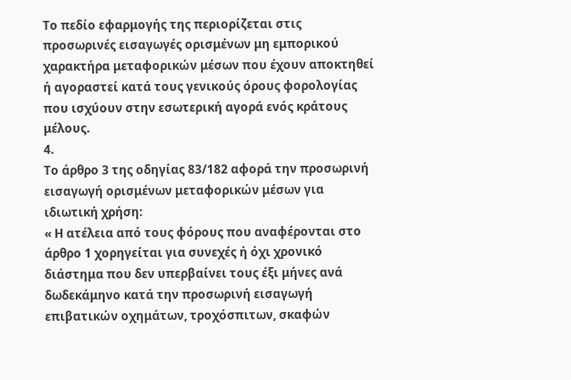Το πεδίο εφαρμογής της περιορίζεται στις προσωρινές εισαγωγές ορισμένων μη εμπορικού χαρακτήρα μεταφορικών μέσων που έχουν αποκτηθεί ή αγοραστεί κατά τους γενικούς όρους φορολογίας που ισχύουν στην εσωτερική αγορά ενός κράτους μέλους.
4.
Το άρθρο 3 της οδηγίας 83/182 αφορά την προσωρινή εισαγωγή ορισμένων μεταφορικών μέσων για ιδιωτική χρήση:
« Η ατέλεια από τους φόρους που αναφέρονται στο άρθρο 1 χορηγείται για συνεχές ή όχι χρονικό διάστημα που δεν υπερβαίνει τους έξι μήνες ανά δωδεκάμηνο κατά την προσωρινή εισαγωγή επιβατικών οχημάτων, τροχόσπιτων, σκαφών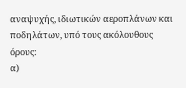αναψυχής, ιδιωτικών αεροπλάνων και ποδηλάτων, υπό τους ακόλουθους όρους:
α)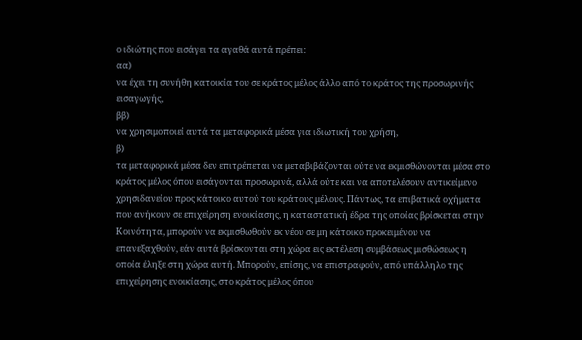ο ιδιώτης που εισάγει τα αγαθά αυτά πρέπει:
αα)
να έχει τη συνήθη κατοικία του σε κράτος μέλος άλλο από το κράτος της προσωρινής εισαγωγής,
ββ)
να χρησιμοποιεί αυτά τα μεταφορικά μέσα για ιδιωτική του χρήση,
β)
τα μεταφορικά μέσα δεν επιτρέπεται να μεταβιβάζονται ούτε να εκμισθώνονται μέσα στο κράτος μέλος όπου εισάγονται προσωρινά, αλλά ούτε και να αποτελέσουν αντικείμενο χρησιδανείου προς κάτοικο αυτού του κράτους μέλους. Πάντως, τα επιβατικά οχήματα που ανήκουν σε επιχείρηση ενοικίασης, η καταστατική έδρα της οποίας βρίσκεται στην Κοινότητα, μπορούν να εκμισθωθούν εκ νέου σε μη κάτοικο προκειμένου να επανεξαχθούν, εάν αυτά βρίσκονται στη χώρα εις εκτέλεση συμβάσεως μισθώσεως η οποία έληξε στη χώρα αυτή. Μπορούν, επίσης, να επιστραφούν, από υπάλληλο της επιχείρησης ενοικίασης, στο κράτος μέλος όπου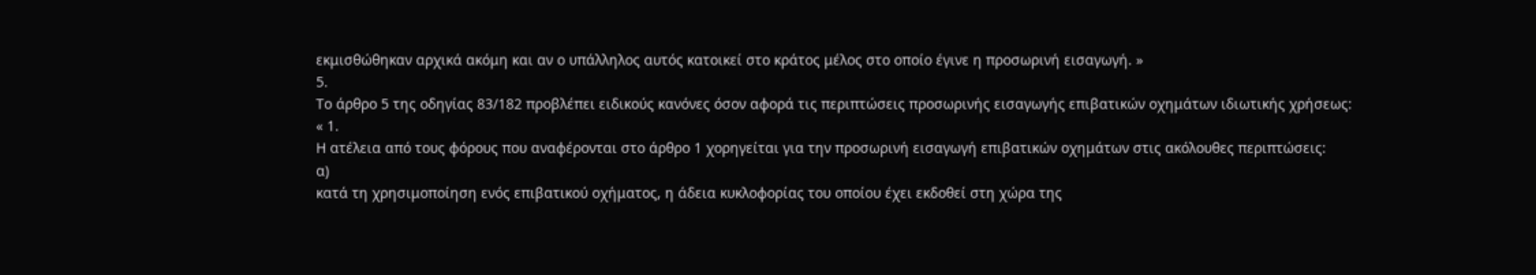εκμισθώθηκαν αρχικά ακόμη και αν ο υπάλληλος αυτός κατοικεί στο κράτος μέλος στο οποίο έγινε η προσωρινή εισαγωγή. »
5.
Το άρθρο 5 της οδηγίας 83/182 προβλέπει ειδικούς κανόνες όσον αφορά τις περιπτώσεις προσωρινής εισαγωγής επιβατικών οχημάτων ιδιωτικής χρήσεως:
« 1.
Η ατέλεια από τους φόρους που αναφέρονται στο άρθρο 1 χορηγείται για την προσωρινή εισαγωγή επιβατικών οχημάτων στις ακόλουθες περιπτώσεις:
α)
κατά τη χρησιμοποίηση ενός επιβατικού οχήματος, η άδεια κυκλοφορίας του οποίου έχει εκδοθεί στη χώρα της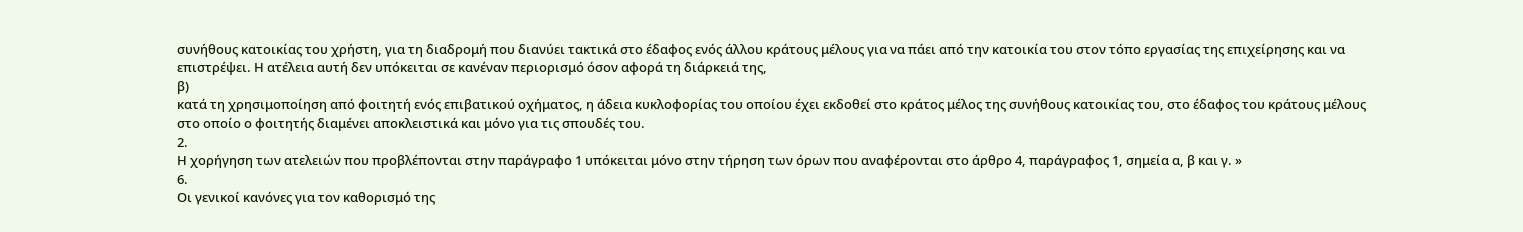συνήθους κατοικίας του χρήστη, για τη διαδρομή που διανύει τακτικά στο έδαφος ενός άλλου κράτους μέλους για να πάει από την κατοικία του στον τόπο εργασίας της επιχείρησης και να επιστρέψει. Η ατέλεια αυτή δεν υπόκειται σε κανέναν περιορισμό όσον αφορά τη διάρκειά της,
β)
κατά τη χρησιμοποίηση από φοιτητή ενός επιβατικού οχήματος, η άδεια κυκλοφορίας του οποίου έχει εκδοθεί στο κράτος μέλος της συνήθους κατοικίας του, στο έδαφος του κράτους μέλους στο οποίο ο φοιτητής διαμένει αποκλειστικά και μόνο για τις σπουδές του.
2.
Η χορήγηση των ατελειών που προβλέπονται στην παράγραφο 1 υπόκειται μόνο στην τήρηση των όρων που αναφέρονται στο άρθρο 4, παράγραφος 1, σημεία α, β και γ. »
6.
Οι γενικοί κανόνες για τον καθορισμό της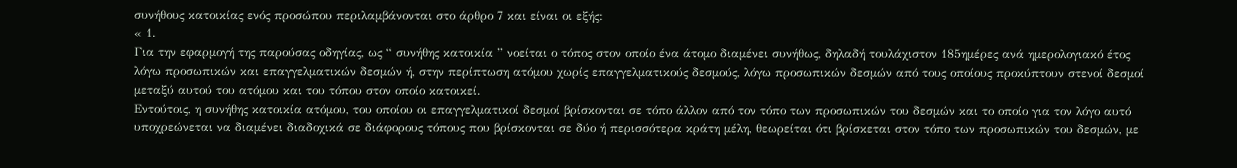συνήθους κατοικίας ενός προσώπου περιλαμβάνονται στο άρθρο 7 και είναι οι εξής:
« 1.
Για την εφαρμογή της παρούσας οδηγίας, ως “ συνήθης κατοικία ” νοείται ο τόπος στον οποίο ένα άτομο διαμένει συνήθως, δηλαδή τουλάχιστον 185ημέρες ανά ημερολογιακό έτος λόγω προσωπικών και επαγγελματικών δεσμών ή, στην περίπτωση ατόμου χωρίς επαγγελματικούς δεσμούς, λόγω προσωπικών δεσμών από τους οποίους προκύπτουν στενοί δεσμοί μεταξύ αυτού του ατόμου και του τόπου στον οποίο κατοικεί.
Εντούτοις, η συνήθης κατοικία ατόμου, του οποίου οι επαγγελματικοί δεσμοί βρίσκονται σε τόπο άλλον από τον τόπο των προσωπικών του δεσμών και το οποίο για τον λόγο αυτό υποχρεώνεται να διαμένει διαδοχικά σε διάφορους τόπους που βρίσκονται σε δύο ή περισσότερα κράτη μέλη, θεωρείται ότι βρίσκεται στον τόπο των προσωπικών του δεσμών, με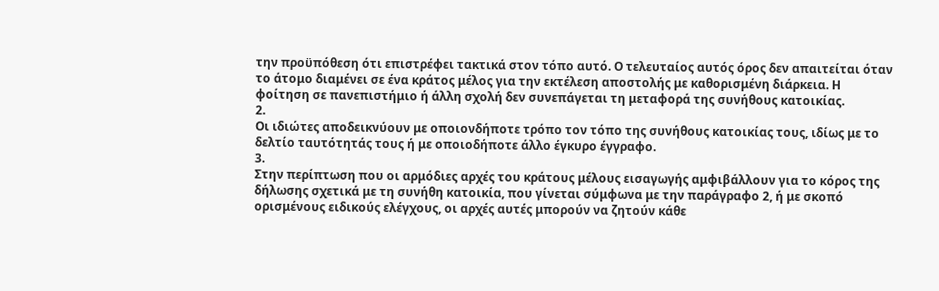την προϋπόθεση ότι επιστρέφει τακτικά στον τόπο αυτό. Ο τελευταίος αυτός όρος δεν απαιτείται όταν το άτομο διαμένει σε ένα κράτος μέλος για την εκτέλεση αποστολής με καθορισμένη διάρκεια. Η φοίτηση σε πανεπιστήμιο ή άλλη σχολή δεν συνεπάγεται τη μεταφορά της συνήθους κατοικίας.
2.
Οι ιδιώτες αποδεικνύουν με οποιονδήποτε τρόπο τον τόπο της συνήθους κατοικίας τους, ιδίως με το δελτίο ταυτότητάς τους ή με οποιοδήποτε άλλο έγκυρο έγγραφο.
3.
Στην περίπτωση που οι αρμόδιες αρχές του κράτους μέλους εισαγωγής αμφιβάλλουν για το κόρος της δήλωσης σχετικά με τη συνήθη κατοικία, που γίνεται σύμφωνα με την παράγραφο 2, ή με σκοπό ορισμένους ειδικούς ελέγχους, οι αρχές αυτές μπορούν να ζητούν κάθε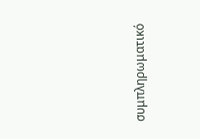συμπληρωματικό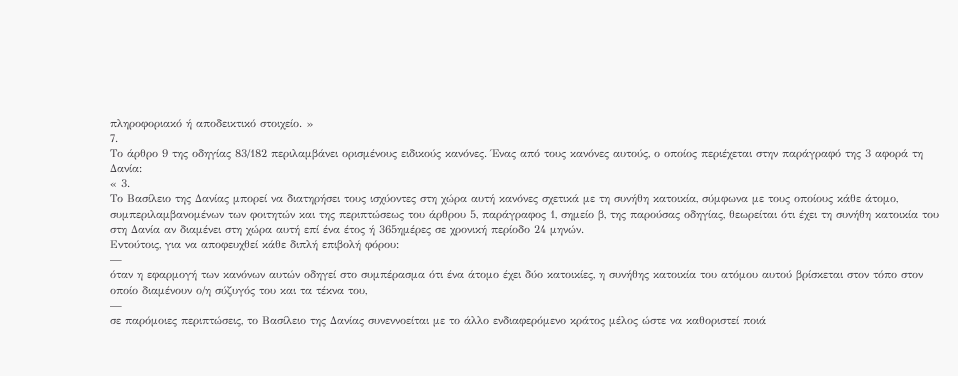πληροφοριακό ή αποδεικτικό στοιχείο. »
7.
Το άρθρο 9 της οδηγίας 83/182 περιλαμβάνει ορισμένους ειδικούς κανόνες. Ένας από τους κανόνες αυτούς, ο οποίος περιέχεται στην παράγραφό της 3 αφορά τη Δανία:
« 3.
Το Βασίλειο της Δανίας μπορεί να διατηρήσει τους ισχύοντες στη χώρα αυτή κανόνες σχετικά με τη συνήθη κατοικία, σύμφωνα με τους οποίους κάθε άτομο, συμπεριλαμβανομένων των φοιτητών και της περιπτώσεως του άρθρου 5, παράγραφος 1, σημείο β, της παρούσας οδηγίας, θεωρείται ότι έχει τη συνήθη κατοικία του στη Δανία αν διαμένει στη χώρα αυτή επί ένα έτος ή 365ημέρες σε χρονική περίοδο 24 μηνών.
Εντούτοις, για να αποφευχθεί κάθε διπλή επιβολή φόρου:
—
όταν η εφαρμογή των κανόνων αυτών οδηγεί στο συμπέρασμα ότι ένα άτομο έχει δύο κατοικίες, η συνήθης κατοικία του ατόμου αυτού βρίσκεται στον τόπο στον οποίο διαμένουν ο/η σύζυγός του και τα τέκνα του,
—
σε παρόμοιες περιπτώσεις, το Βασίλειο της Δανίας συνεννοείται με το άλλο ενδιαφερόμενο κράτος μέλος ώστε να καθοριστεί ποιά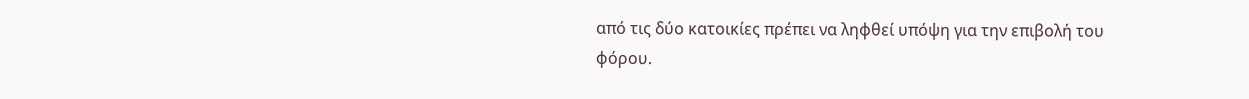από τις δύο κατοικίες πρέπει να ληφθεί υπόψη για την επιβολή του φόρου.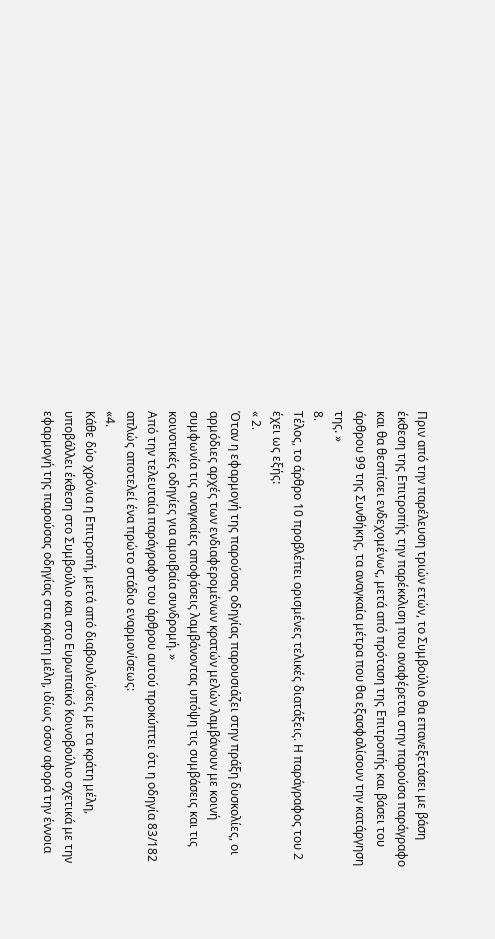Πριν από την παρέλευση τριών ετών, το Συμβούλιο θα επανεξετάσει με βάση έκθεση της Επιτροπής την παρέκκλιση που αναφέρεται στην παρούσα παράγραφο και θα θεσπίσει ενδεχομένως, μετά από πρόταση της Επιτροπής και βάσει του άρθρου 99 της Συνθήκης, τα αναγκαία μέτρα που θα εξασφαλίσουν την κατάργηση της. »
8.
Τέλος, το άρθρο 10 προβλέπει ορισμένες τελικές διατάξεις. Η παράγραφος του 2 έχει ως εξής:
« 2.
Όταν η εφαρμογή της παρούσας οδηγίας παρουσιάζει στην πράξη δυσκολίες, οι αρμόδιες αρχές των ενδιαφερομένων κρατών μελών λαμβάνουν με κοινή συμφωνία τις αναγκαίες αποφάσεις λαμβάνοντας υπόψη τις συμβάσεις και τις κοινοτικές οδηγίες για αμοιβαία συνδρομή. »
Από την τελευταία παράγραφο του άρθρου αυτού προκύπτει ότι η οδηγία 83/182 απλώς αποτελεί ένα πρώτο στάδιο εναρμονίσεως:
«4.
Κάθε δύο χρόνια η Επιτροπή, μετά από διαβουλεύσεις με τα κράτη μέλη, υποβάλλει έκθεση στο Συμβούλιο και στο Ευρωπαϊκό Κοινοβούλιο σχετικά με την εφαρμογή της παρούσας οδηγίας στα κράτη μέλη, ιδίως όσον αφορά την έννοια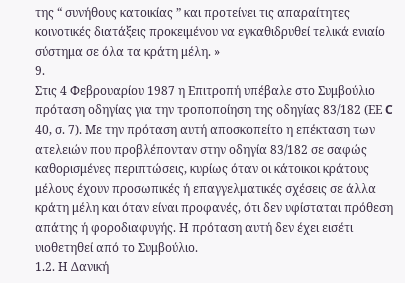της “ συνήθους κατοικίας ” και προτείνει τις απαραίτητες κοινοτικές διατάξεις προκειμένου να εγκαθιδρυθεί τελικά ενιαίο σύστημα σε όλα τα κράτη μέλη. »
9.
Στις 4 Φεβρουαρίου 1987 η Επιτροπή υπέβαλε στο Συμβούλιο πρόταση οδηγίας για την τροποποίηση της οδηγίας 83/182 (ΕΕ C 40, σ. 7). Με την πρόταση αυτή αποσκοπείτο η επέκταση των ατελειών που προβλέπονταν στην οδηγία 83/182 σε σαφώς καθορισμένες περιπτώσεις, κυρίως όταν οι κάτοικοι κράτους μέλους έχουν προσωπικές ή επαγγελματικές σχέσεις σε άλλα κράτη μέλη και όταν είναι προφανές, ότι δεν υφίσταται πρόθεση απάτης ή φοροδιαφυγής. Η πρόταση αυτή δεν έχει εισέτι υιοθετηθεί από το Συμβούλιο.
1.2. Η Δανική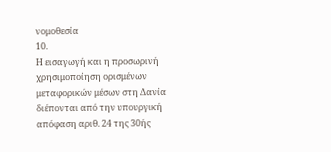νομοθεσία
10.
Η εισαγωγή και η προσωρινή χρησιμοποίηση ορισμένων μεταφορικών μέσων στη Δανία διέπονται από την υπουργική απόφαση αριθ. 24 της 30ής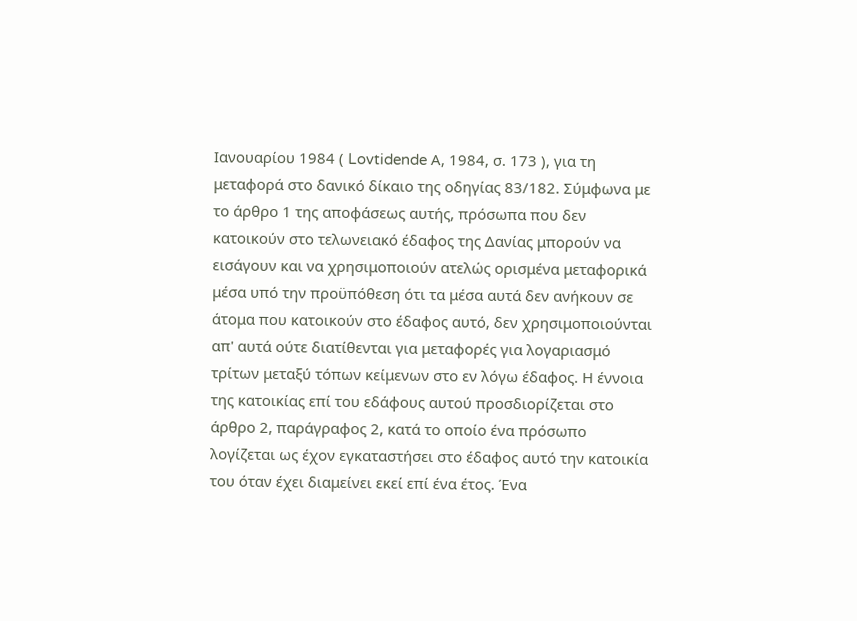Ιανουαρίου 1984 ( Lovtidende Α, 1984, σ. 173 ), για τη μεταφορά στο δανικό δίκαιο της οδηγίας 83/182. Σύμφωνα με το άρθρο 1 της αποφάσεως αυτής, πρόσωπα που δεν κατοικούν στο τελωνειακό έδαφος της Δανίας μπορούν να εισάγουν και να χρησιμοποιούν ατελώς ορισμένα μεταφορικά μέσα υπό την προϋπόθεση ότι τα μέσα αυτά δεν ανήκουν σε άτομα που κατοικούν στο έδαφος αυτό, δεν χρησιμοποιούνται απ' αυτά ούτε διατίθενται για μεταφορές για λογαριασμό τρίτων μεταξύ τόπων κείμενων στο εν λόγω έδαφος. Η έννοια της κατοικίας επί του εδάφους αυτού προσδιορίζεται στο άρθρο 2, παράγραφος 2, κατά το οποίο ένα πρόσωπο λογίζεται ως έχον εγκαταστήσει στο έδαφος αυτό την κατοικία του όταν έχει διαμείνει εκεί επί ένα έτος. Ένα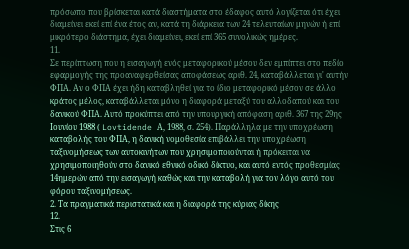πρόσωπο που βρίσκεται κατά διαστήματα στο έδαφος αυτό λογίζεται ότι έχει διαμείνει εκεί επί ένα έτος αν, κατά τη διάρκεια των 24 τελευταίων μηνών ή επί μικρότερο διάστημα, έχει διαμείνει, εκεί επί 365 συνολικώς ημέρες.
11.
Σε περίπτωση που η εισαγωγή ενός μεταφορικού μέσου δεν εμπίπτει στο πεδίο εφαρμογής της προαναφερθείσας αποφάσεως αριθ. 24, καταβάλλεται γι' αυτήν ΦΠΑ. Αν ο ΦΠΑ έχει ήδη καταβληθεί για το ίδιο μεταφορικό μέσον σε άλλο κράτος μέλος, καταβάλλεται μόνο η διαφορά μεταξύ του αλλοδαπού και του δανικού ΦΠΑ. Αυτό προκύπτει από την υπουργική απόφαση αριθ. 367 της 29ης Ιουνίου 1988 ( Lovtidende Α, 1988, σ. 254). Παράλληλα με την υποχρέωση καταβολής του ΦΠΑ, η δανική νομοθεσία επιβάλλει την υποχρέωση ταξινομήσεως των αυτοκινήτων που χρησιμοποιούνται ή πρόκειται να χρησιμοποιηθούν στο δανικό εθνικό οδικό δίκτυο, και αυτό εντός προθεσμίας 14ημερών από την εισαγωγή καθώς και την καταβολή για τον λόγο αυτό του φόρου ταξινομήσεως.
2. Τα πραγματικά περιστατικά και η διαφορά της κύριας δίκης
12.
Στις 6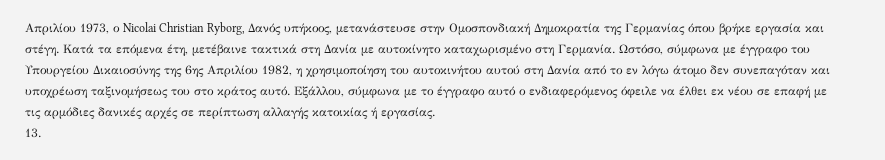Απριλίου 1973, ο Nicolai Christian Ryborg, Δανός υπήκοος, μετανάστευσε στην Ομοσπονδιακή Δημοκρατία της Γερμανίας όπου βρήκε εργασία και στέγη. Κατά τα επόμενα έτη, μετέβαινε τακτικά στη Δανία με αυτοκίνητο καταχωρισμένο στη Γερμανία. Ωστόσο, σύμφωνα με έγγραφο του Υπουργείου Δικαιοσύνης της 6ης Απριλίου 1982, η χρησιμοποίηση του αυτοκινήτου αυτού στη Δανία από το εν λόγω άτομο δεν συνεπαγόταν και υποχρέωση ταξινομήσεως του στο κράτος αυτό. Εξάλλου, σύμφωνα με το έγγραφο αυτό ο ενδιαφερόμενος όφειλε να έλθει εκ νέου σε επαφή με τις αρμόδιες δανικές αρχές σε περίπτωση αλλαγής κατοικίας ή εργασίας.
13.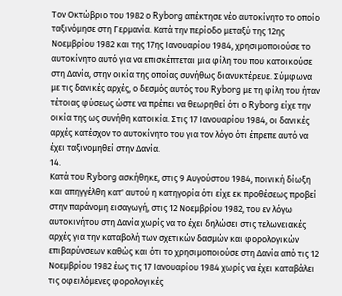Τον Οκτώβριο του 1982 ο Ryborg απέκτησε νέο αυτοκίνητο το οποίο ταξινόμησε στη Γερμανία. Κατά την περίοδο μεταξύ της 12ης Νοεμβρίου 1982 και της 17ης Ιανουαρίου 1984, χρησιμοποιούσε το αυτοκίνητο αυτό για να επισκέπτεται μια φίλη του που κατοικούσε στη Δανία, στην οικία της οποίας συνήθως διανυκτέρευε. Σύμφωνα με τις δανικές αρχές, ο δεσμός αυτός του Ryborg με τη φίλη του ήταν τέτοιας φύσεως ώστε να πρέπει να θεωρηθεί ότι ο Ryborg είχε την οικία της ως συνήθη κατοικία. Στις 17 Ιανουαρίου 1984, οι δανικές αρχές κατέσχον το αυτοκίνητο του για τον λόγο ότι έπρεπε αυτό να έχει ταξινομηθεί στην Δανία.
14.
Κατά του Ryborg ασκήθηκε, στις 9 Αυγούστου 1984, ποινική δίωξη και απηγγέλθη κατ' αυτού η κατηγορία ότι είχε εκ προθέσεως προβεί στην παράνομη εισαγωγή, στις 12 Νοεμβρίου 1982, του εν λόγω αυτοκινήτου στη Δανία χωρίς να το έχει δηλώσει στις τελωνειακές αρχές για την καταβολή των σχετικών δασμών και φορολογικών επιβαρύνσεων καθώς και ότι το χρησιμοποιούσε στη Δανία από τις 12 Νοεμβρίου 1982 έως τις 17 Ιανουαρίου 1984 χωρίς να έχει καταβάλει τις οφειλόμενες φορολογικές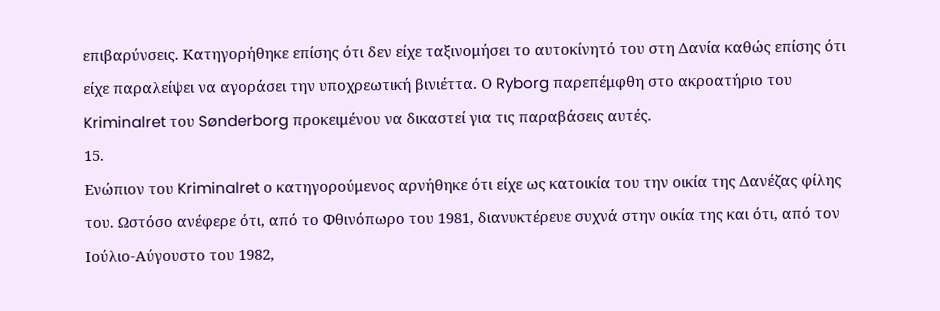επιβαρύνσεις. Κατηγορήθηκε επίσης ότι δεν είχε ταξινομήσει το αυτοκίνητό του στη Δανία καθώς επίσης ότι είχε παραλείψει να αγοράσει την υποχρεωτική βινιέττα. Ο Ryborg παρεπέμφθη στο ακροατήριο του Kriminalret του Sønderborg προκειμένου να δικαστεί για τις παραβάσεις αυτές.
15.
Ενώπιον του Kriminalret ο κατηγορούμενος αρνήθηκε ότι είχε ως κατοικία του την οικία της Δανέζας φίλης του. Ωστόσο ανέφερε ότι, από το Φθινόπωρο του 1981, διανυκτέρευε συχνά στην οικία της και ότι, από τον Ιούλιο-Αύγουστο του 1982,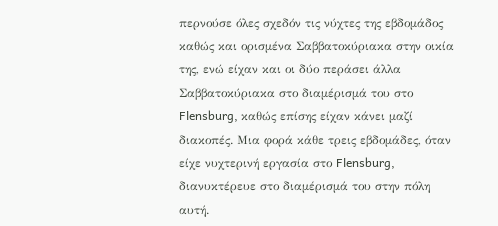περνούσε όλες σχεδόν τις νύχτες της εβδομάδος καθώς και ορισμένα Σαββατοκύριακα στην οικία της, ενώ είχαν και οι δύο περάσει άλλα Σαββατοκύριακα στο διαμέρισμά του στο Flensburg, καθώς επίσης είχαν κάνει μαζί διακοπές. Μια φορά κάθε τρεις εβδομάδες, όταν είχε νυχτερινή εργασία στο Flensburg, διανυκτέρευε στο διαμέρισμά του στην πόλη αυτή.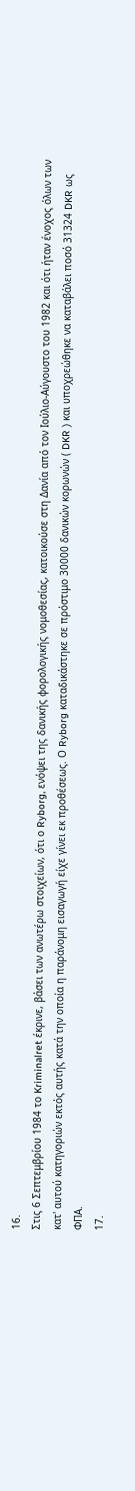16.
Στις 6 Σεπτεμβρίου 1984 το Kriminalret έκρινε, βάσει των ανωτέρω στοιχείων, ότι ο Ryborg, ενόψει της δανικής φορολογικής νομοθεσίας, κατοικούσε στη Δανία από τον Ιούλιο-Αύγουστο του 1982 και ότι ήταν ένοχος όλων των κατ' αυτού κατηγοριών εκτός αυτής κατά την οποία η παράνομη εισαγωγή είχε γίνει εκ προθέσεως. Ο Ryborg καταδικάστηκε σε πρόστιμο 30000 δανικών κορωνών ( DKR ) και υποχρεώθηκε να καταβάλει ποσό 31324 DKR ως ΦΠΑ.
17.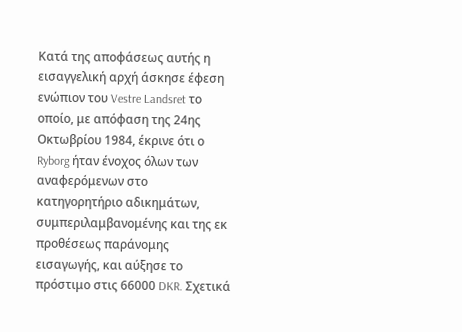Κατά της αποφάσεως αυτής η εισαγγελική αρχή άσκησε έφεση ενώπιον του Vestre Landsret το οποίο, με απόφαση της 24ης Οκτωβρίου 1984, έκρινε ότι ο Ryborg ήταν ένοχος όλων των αναφερόμενων στο κατηγορητήριο αδικημάτων, συμπεριλαμβανομένης και της εκ προθέσεως παράνομης εισαγωγής, και αύξησε το πρόστιμο στις 66000 DKR. Σχετικά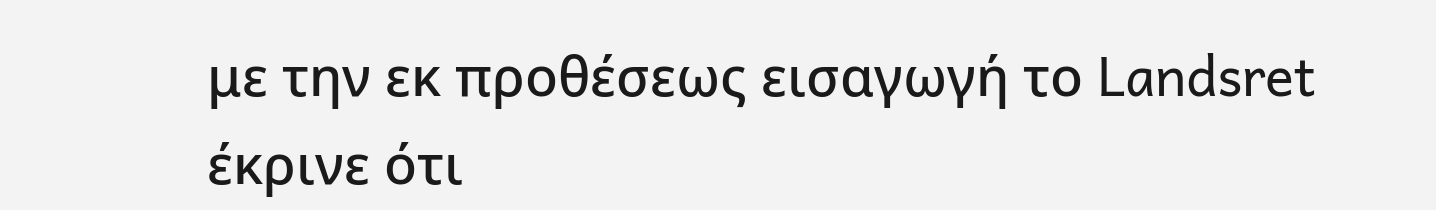με την εκ προθέσεως εισαγωγή το Landsret έκρινε ότι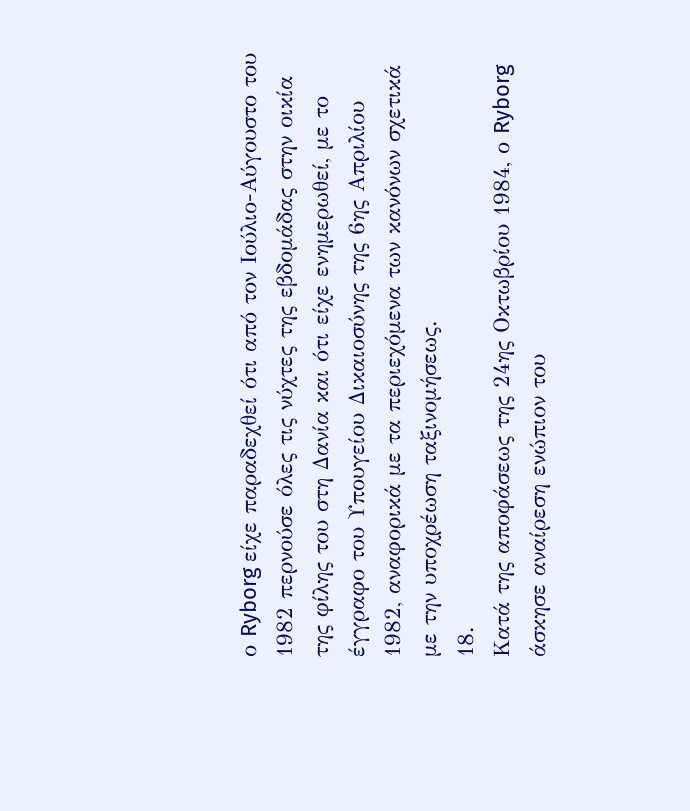ο Ryborg είχε παραδεχθεί ότι από τον Ιούλιο-Αύγουστο του 1982 περνούσε όλες τις νύχτες της εβδομάδας στην οικία της φίλης του στη Δανία και ότι είχε ενημερωθεί, με το έγγραφο του Υπουγείου Δικαιοσύνης της 6ης Απριλίου 1982, αναφορικά με τα περιεχόμενα των κανόνων σχετικά με την υποχρέωση ταξινομήσεως.
18.
Κατά της αποφάσεως της 24ης Οκτωβρίου 1984, ο Ryborg άσκησε αναίρεση ενώπιον του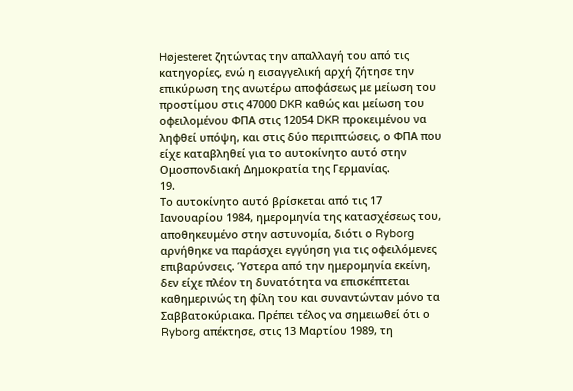Højesteret ζητώντας την απαλλαγή του από τις κατηγορίες, ενώ η εισαγγελική αρχή ζήτησε την επικύρωση της ανωτέρω αποφάσεως με μείωση του προστίμου στις 47000 DKR καθώς και μείωση του οφειλομένου ΦΠΑ στις 12054 DKR προκειμένου να ληφθεί υπόψη, και στις δύο περιπτώσεις, ο ΦΠΑ που είχε καταβληθεί για το αυτοκίνητο αυτό στην Ομοσπονδιακή Δημοκρατία της Γερμανίας.
19.
Το αυτοκίνητο αυτό βρίσκεται από τις 17 Ιανουαρίου 1984, ημερομηνία της κατασχέσεως του, αποθηκευμένο στην αστυνομία, διότι ο Ryborg αρνήθηκε να παράσχει εγγύηση για τις οφειλόμενες επιβαρύνσεις. Ύστερα από την ημερομηνία εκείνη, δεν είχε πλέον τη δυνατότητα να επισκέπτεται καθημερινώς τη φίλη του και συναντώνταν μόνο τα Σαββατοκύριακα. Πρέπει τέλος να σημειωθεί ότι ο Ryborg απέκτησε, στις 13 Μαρτίου 1989, τη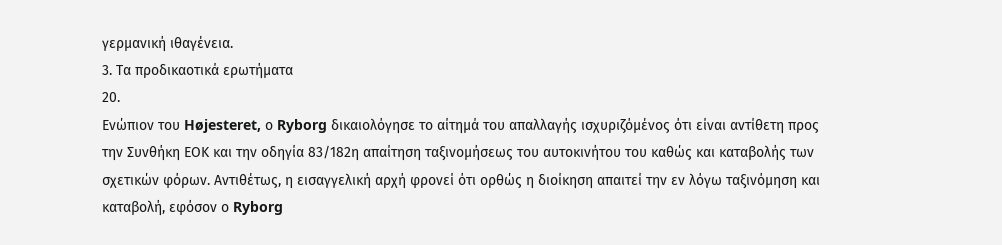γερμανική ιθαγένεια.
3. Τα προδικαοτικά ερωτήματα
20.
Ενώπιον του Højesteret, ο Ryborg δικαιολόγησε το αίτημά του απαλλαγής ισχυριζόμένος ότι είναι αντίθετη προς την Συνθήκη ΕΟΚ και την οδηγία 83/182η απαίτηση ταξινομήσεως του αυτοκινήτου του καθώς και καταβολής των σχετικών φόρων. Αντιθέτως, η εισαγγελική αρχή φρονεί ότι ορθώς η διοίκηση απαιτεί την εν λόγω ταξινόμηση και καταβολή, εφόσον ο Ryborg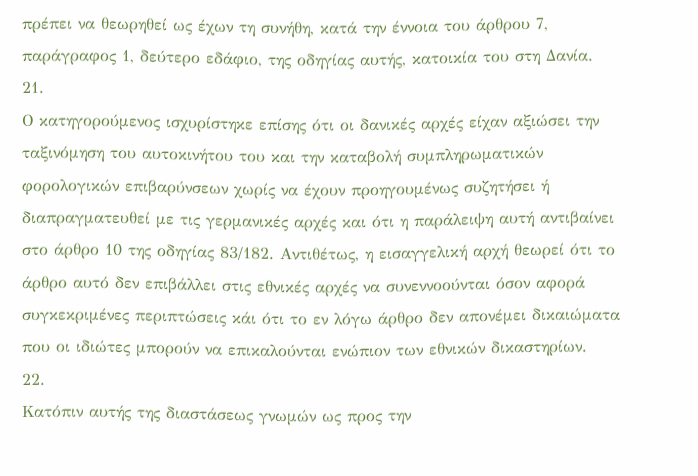πρέπει να θεωρηθεί ως έχων τη συνήθη, κατά την έννοια του άρθρου 7, παράγραφος 1, δεύτερο εδάφιο, της οδηγίας αυτής, κατοικία του στη Δανία.
21.
Ο κατηγορούμενος ισχυρίστηκε επίσης ότι οι δανικές αρχές είχαν αξιώσει την ταξινόμηση του αυτοκινήτου του και την καταβολή συμπληρωματικών φορολογικών επιβαρύνσεων χωρίς να έχουν προηγουμένως συζητήσει ή διαπραγματευθεί με τις γερμανικές αρχές και ότι η παράλειψη αυτή αντιβαίνει στο άρθρο 10 της οδηγίας 83/182. Αντιθέτως, η εισαγγελική αρχή θεωρεί ότι το άρθρο αυτό δεν επιβάλλει στις εθνικές αρχές να συνεννοούνται όσον αφορά συγκεκριμένες περιπτώσεις κάι ότι το εν λόγω άρθρο δεν απονέμει δικαιώματα που οι ιδιώτες μπορούν να επικαλούνται ενώπιον των εθνικών δικαστηρίων.
22.
Κατόπιν αυτής της διαστάσεως γνωμών ως προς την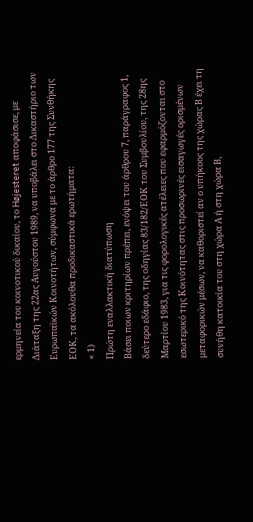ερμηνεία του κοινοτικού δικαίου, το Højesteret αποφάσισε, με Διάταξη της 22ας Αυγούστου 1989, να υποβάλει στο Δικαστήριο των Ευρωπαϊκών Κοινοτήτων, σύμφωνα με το άρθρο 177 της Συνθήκης ΕΟΚ, τα ακόλουθα προδικαστικά ερωτήματα:
« 1)
Πρώτη εναλλακτική διατύπωση
Βάσει ποιων κριτηρίων πρέπει, ενόψει του άρθρου 7, παράγραφος 1, δεύτερο εδάφιο, της οδηγίας 83/182/ΕΟΚ του Συμβουλίου, της 28ης Μαρτίου 1983, για τις φορολογικές ατέλειες που εφαρμόζονται στο εσωτερικό της Κοινότητας στις προσωρινές εισαγωγές ορισμένων μεταφορικών μέσων, να καθοριστεί αν ο υπήκοος της χώρας Β έχει τη συνήθη κατοικία του στη χώρα Α ή στη χώρα Β,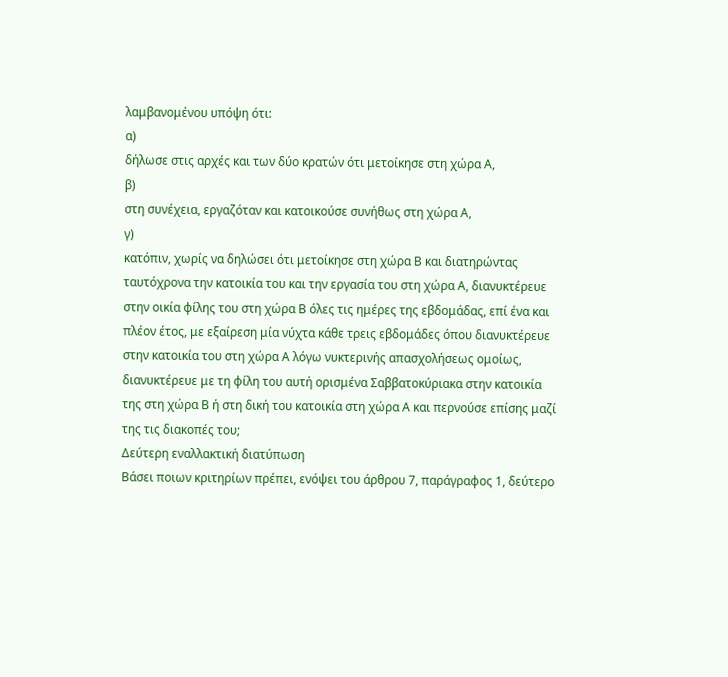λαμβανομένου υπόψη ότι:
α)
δήλωσε στις αρχές και των δύο κρατών ότι μετοίκησε στη χώρα Α,
β)
στη συνέχεια, εργαζόταν και κατοικούσε συνήθως στη χώρα Α,
γ)
κατόπιν, χωρίς να δηλώσει ότι μετοίκησε στη χώρα Β και διατηρώντας ταυτόχρονα την κατοικία του και την εργασία του στη χώρα Α, διανυκτέρευε στην οικία φίλης του στη χώρα Β όλες τις ημέρες της εβδομάδας, επί ένα και πλέον έτος, με εξαίρεση μία νύχτα κάθε τρεις εβδομάδες όπου διανυκτέρευε στην κατοικία του στη χώρα Α λόγω νυκτερινής απασχολήσεως ομοίως, διανυκτέρευε με τη φίλη του αυτή ορισμένα Σαββατοκύριακα στην κατοικία της στη χώρα Β ή στη δική του κατοικία στη χώρα Α και περνούσε επίσης μαζί της τις διακοπές του;
Δεύτερη εναλλακτική διατύπωση
Βάσει ποιων κριτηρίων πρέπει, ενόψει του άρθρου 7, παράγραφος 1, δεύτερο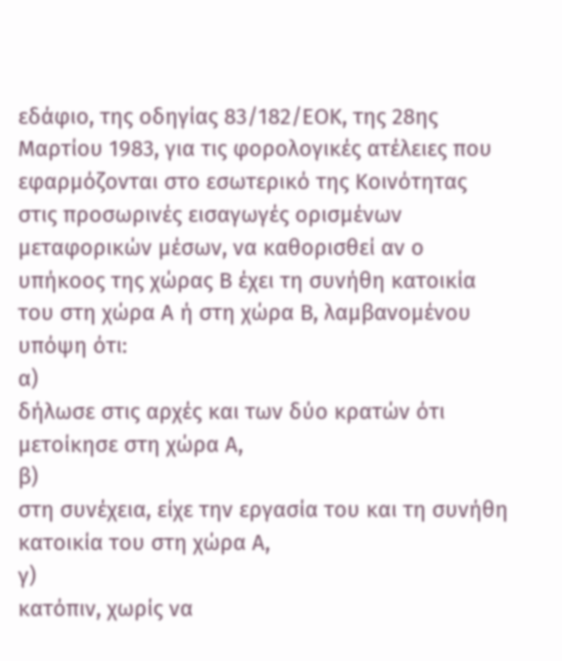εδάφιο, της οδηγίας 83/182/ΕΟΚ, της 28ης Μαρτίου 1983, για τις φορολογικές ατέλειες που εφαρμόζονται στο εσωτερικό της Κοινότητας στις προσωρινές εισαγωγές ορισμένων μεταφορικών μέσων, να καθορισθεί αν ο υπήκοος της χώρας Β έχει τη συνήθη κατοικία του στη χώρα Α ή στη χώρα Β, λαμβανομένου υπόψη ότι:
α)
δήλωσε στις αρχές και των δύο κρατών ότι μετοίκησε στη χώρα Α,
β)
στη συνέχεια, είχε την εργασία του και τη συνήθη κατοικία του στη χώρα Α,
γ)
κατόπιν, χωρίς να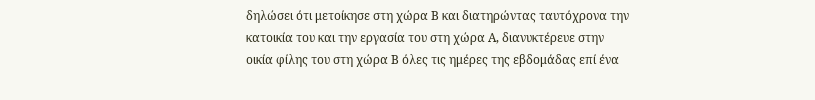δηλώσει ότι μετοίκησε στη χώρα Β και διατηρώντας ταυτόχρονα την κατοικία του και την εργασία του στη χώρα Α, διανυκτέρευε στην οικία φίλης του στη χώρα Β όλες τις ημέρες της εβδομάδας επί ένα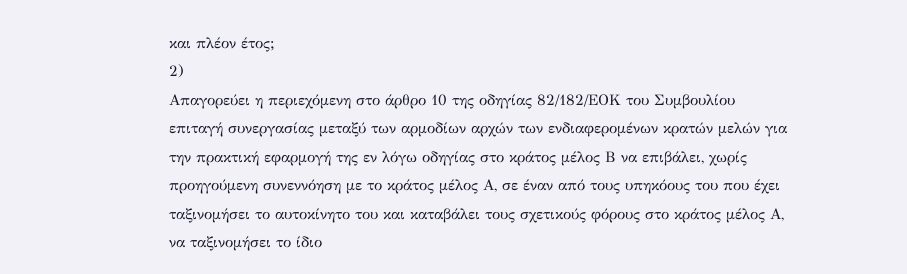και πλέον έτος;
2)
Απαγορεύει η περιεχόμενη στο άρθρο 10 της οδηγίας 82/182/ΕΟΚ του Συμβουλίου επιταγή συνεργασίας μεταξύ των αρμοδίων αρχών των ενδιαφερομένων κρατών μελών για την πρακτική εφαρμογή της εν λόγω οδηγίας στο κράτος μέλος Β να επιβάλει, χωρίς προηγούμενη συνεννόηση με το κράτος μέλος Α, σε έναν από τους υπηκόους του που έχει ταξινομήσει το αυτοκίνητο του και καταβάλει τους σχετικούς φόρους στο κράτος μέλος Α, να ταξινομήσει το ίδιο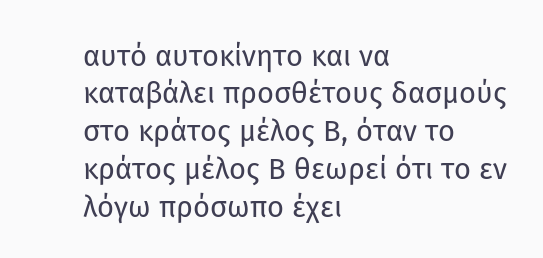αυτό αυτοκίνητο και να καταβάλει προσθέτους δασμούς στο κράτος μέλος Β, όταν το κράτος μέλος Β θεωρεί ότι το εν λόγω πρόσωπο έχει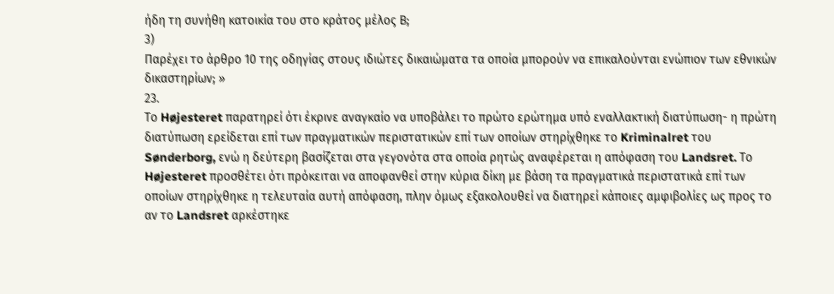ήδη τη συνήθη κατοικία του στο κράτος μέλος Β;
3)
Παρέχει το άρθρο 10 της οδηγίας στους ιδιώτες δικαιώματα τα οποία μπορούν να επικαλούνται ενώπιον των εθνικών δικαστηρίων; »
23.
Το Højesteret παρατηρεί ότι έκρινε αναγκαίο να υποβάλει το πρώτο ερώτημα υπό εναλλακτική διατύπωση- η πρώτη διατύπωση ερείδεται επί των πραγματικών περιστατικών επί των οποίων στηρίχθηκε το Kriminalret του Sønderborg, ενώ η δεύτερη βασίζεται στα γεγονότα στα οποία ρητώς αναφέρεται η απόφαση του Landsret. Το Højesteret προσθέτει ότι πρόκειται να αποφανθεί στην κύρια δίκη με βάση τα πραγματικά περιστατικά επί των οποίων στηρίχθηκε η τελευταία αυτή απόφαση, πλην όμως εξακολουθεί να διατηρεί κάποιες αμφιβολίες ως προς το αν το Landsret αρκέστηκε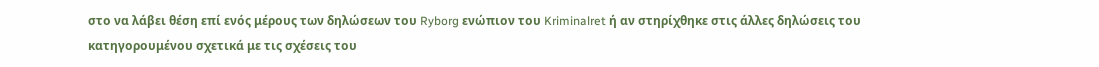στο να λάβει θέση επί ενός μέρους των δηλώσεων του Ryborg ενώπιον του Kriminalret ή αν στηρίχθηκε στις άλλες δηλώσεις του κατηγορουμένου σχετικά με τις σχέσεις του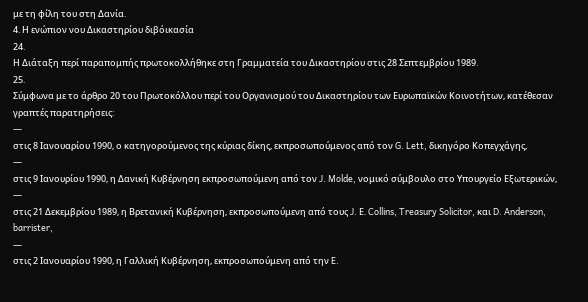με τη φίλη του στη Δανία.
4. Η ενώπιον νου Δικαστηρίου διβόικασία
24.
Η Διάταξη περί παραπομπής πρωτοκολλήθηκε στη Γραμματεία του Δικαστηρίου στις 28 Σεπτεμβρίου 1989.
25.
Σύμφωνα με το άρθρο 20 του Πρωτοκόλλου περί του Οργανισμού του Δικαστηρίου των Ευρωπαϊκών Κοινοτήτων, κατέθεσαν γραπτές παρατηρήσεις:
—
στις 8 Ιανουαρίου 1990, ο κατηγορούμενος της κύριας δίκης, εκπροσωπούμενος από τον G. Lett, δικηγόρο Κοπεγχάγης,
—
στις 9 Ιανουρίου 1990, η Δανική Κυβέρνηση εκπροσωπούμενη από τον J. Molde, νομικό σύμβουλο στο Υπουργείο Εξωτερικών,
—
στις 21 Δεκεμβρίου 1989, η Βρετανική Κυβέρνηση, εκπροσωπούμενη από τους J. Ε. Collins, Treasury Solicitor, και D. Anderson, barrister,
—
στις 2 Ιανουαρίου 1990, η Γαλλική Κυβέρνηση, εκπροσωπούμενη από την E.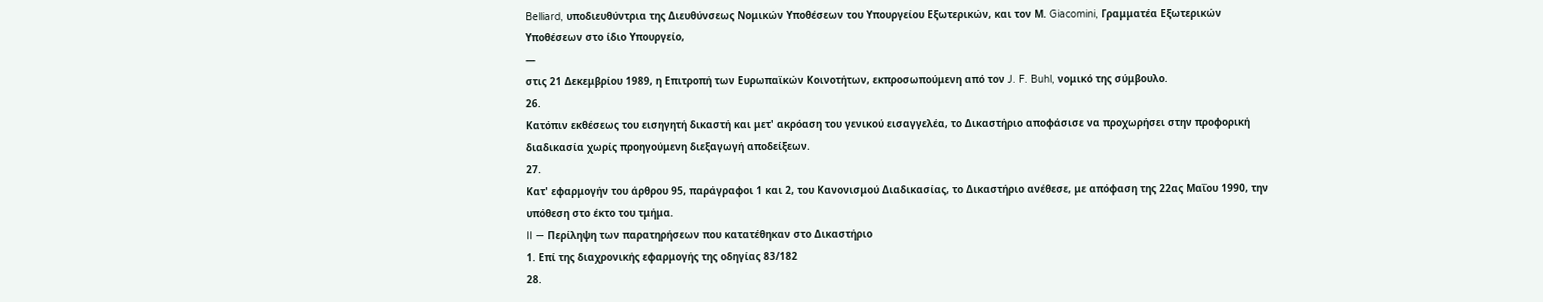Belliard, υποδιευθύντρια της Διευθύνσεως Νομικών Υποθέσεων του Υπουργείου Εξωτερικών, και τον Μ. Giacomini, Γραμματέα Εξωτερικών Υποθέσεων στο ίδιο Υπουργείο,
—
στις 21 Δεκεμβρίου 1989, η Επιτροπή των Ευρωπαϊκών Κοινοτήτων, εκπροσωπούμενη από τον J. F. Buhl, νομικό της σύμβουλο.
26.
Κατόπιν εκθέσεως του εισηγητή δικαστή και μετ' ακρόαση του γενικού εισαγγελέα, το Δικαστήριο αποφάσισε να προχωρήσει στην προφορική διαδικασία χωρίς προηγούμενη διεξαγωγή αποδείξεων.
27.
Κατ' εφαρμογήν του άρθρου 95, παράγραφοι 1 και 2, του Κανονισμού Διαδικασίας, το Δικαστήριο ανέθεσε, με απόφαση της 22ας Μαΐου 1990, την υπόθεση στο έκτο του τμήμα.
II — Περίληψη των παρατηρήσεων που κατατέθηκαν στο Δικαστήριο
1. Επί της διαχρονικής εφαρμογής της οδηγίας 83/182
28.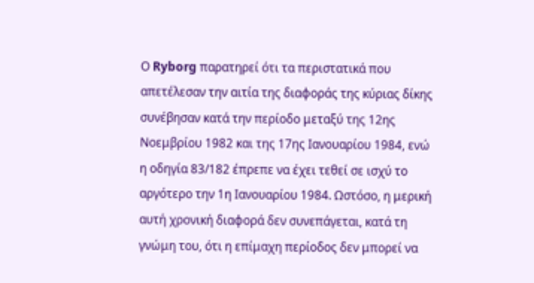Ο Ryborg παρατηρεί ότι τα περιστατικά που απετέλεσαν την αιτία της διαφοράς της κύριας δίκης συνέβησαν κατά την περίοδο μεταξύ της 12ης Νοεμβρίου 1982 και της 17ης Ιανουαρίου 1984, ενώ η οδηγία 83/182 έπρεπε να έχει τεθεί σε ισχύ το αργότερο την 1η Ιανουαρίου 1984. Ωστόσο, η μερική αυτή χρονική διαφορά δεν συνεπάγεται, κατά τη γνώμη του, ότι η επίμαχη περίοδος δεν μπορεί να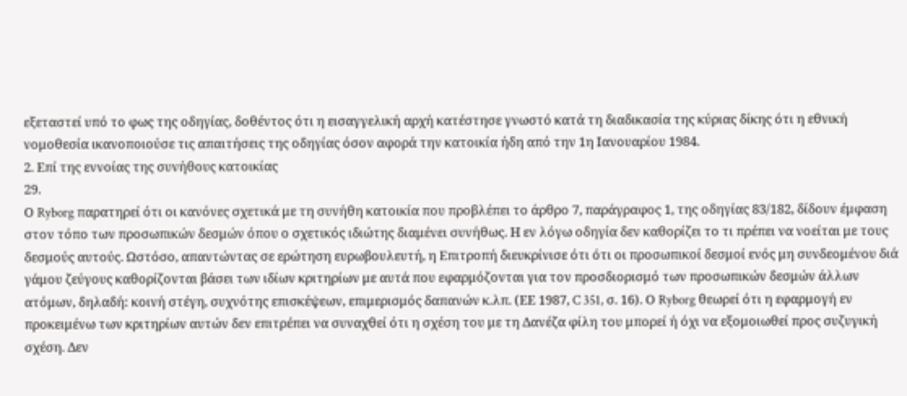εξεταστεί υπό το φως της οδηγίας, δοθέντος ότι η εισαγγελική αρχή κατέστησε γνωστό κατά τη διαδικασία της κύριας δίκης ότι η εθνική νομοθεσία ικανοποιούσε τις απαιτήσεις της οδηγίας όσον αφορά την κατοικία ήδη από την 1η Ιανουαρίου 1984.
2. Επί της εννοίας της συνήθους κατοικίας
29.
Ο Ryborg παρατηρεί ότι οι κανόνες σχετικά με τη συνήθη κατοικία που προβλέπει το άρθρο 7, παράγραφος 1, της οδηγίας 83/182, δίδουν έμφαση στον τόπο των προσωπικών δεσμών όπου ο σχετικός ιδιώτης διαμένει συνήθως. Η εν λόγω οδηγία δεν καθορίζει το τι πρέπει να νοείται με τους δεσμούς αυτούς. Ωστόσο, απαντώντας σε ερώτηση ευρωβουλευτή, η Επιτροπή διευκρίνισε ότι ότι οι προσωπικοί δεσμοί ενός μη συνδεομένου διά γάμου ζεύγους καθορίζονται βάσει των ιδίων κριτηρίων με αυτά που εφαρμόζονται για τον προσδιορισμό των προσωπικών δεσμών άλλων ατόμων, δηλαδή: κοινή στέγη, συχνότης επισκέψεων, επιμερισμός δαπανών κ.λπ. (ΕΕ 1987, C 351, σ. 16). Ο Ryborg θεωρεί ότι η εφαρμογή εν προκειμένω των κριτηρίων αυτών δεν επιτρέπει να συναχθεί ότι η σχέση του με τη Δανέζα φίλη του μπορεί ή όχι να εξομοιωθεί προς συζυγική σχέση. Δεν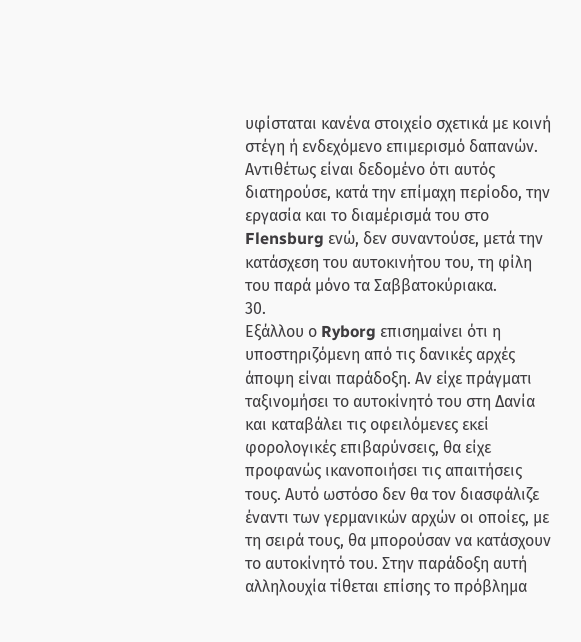υφίσταται κανένα στοιχείο σχετικά με κοινή στέγη ή ενδεχόμενο επιμερισμό δαπανών. Αντιθέτως είναι δεδομένο ότι αυτός διατηρούσε, κατά την επίμαχη περίοδο, την εργασία και το διαμέρισμά του στο Flensburg ενώ, δεν συναντούσε, μετά την κατάσχεση του αυτοκινήτου του, τη φίλη του παρά μόνο τα Σαββατοκύριακα.
30.
Εξάλλου ο Ryborg επισημαίνει ότι η υποστηριζόμενη από τις δανικές αρχές άποψη είναι παράδοξη. Αν είχε πράγματι ταξινομήσει το αυτοκίνητό του στη Δανία και καταβάλει τις οφειλόμενες εκεί φορολογικές επιβαρύνσεις, θα είχε προφανώς ικανοποιήσει τις απαιτήσεις τους. Αυτό ωστόσο δεν θα τον διασφάλιζε έναντι των γερμανικών αρχών οι οποίες, με τη σειρά τους, θα μπορούσαν να κατάσχουν το αυτοκίνητό του. Στην παράδοξη αυτή αλληλουχία τίθεται επίσης το πρόβλημα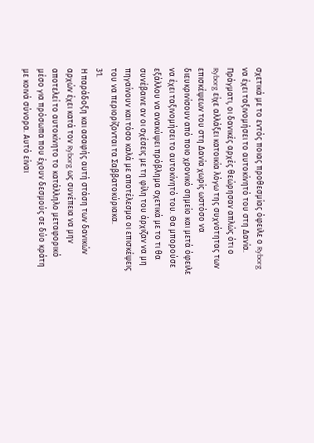σχετικά με το εντός ποιας προθεσμίας όφειλε ο Ryborg να έχει ταξινομήσει το αυτοκίνητό του στη Δανία. Πράγματι, οι δανικές αρχές θεώρησαν απλώς ότι ο Ryborg είχε αλλάξει κατοικία λόγω της συχνότητας των επισκέψεων του στη Δανία χωρίς ωστόσο να διευκρινίσουν από ποιο χρονικό σημείο και μετά όφειλε να έχει ταξινομήσει το αυτοκίνητό του. Θα μπορούσε εξάλλου να ανακύψει πρόβλημα σχετικά με το τι θα συνέβαινε αν οι σχέσεις με τη φίλη του άρχιζαν να μη πηγαίνουν και τόσο καλά με αποτέλεσμα οι επισκέψεις του να περιορίζονται τα Σαββατοκύριακα.
31.
Η παράδοξη και ασαφής αυτή στάση των δανικών αρχών έχει κατά τον Ryborg ως συνέπεια να μην αποτελεί το αυτοκίνητο το κατάλληλο μεταφορικό μέσο για πρόσωπα που έχουν δεσμούς σε δύο κράτη με κοινά σύνορα. Αυτό είναι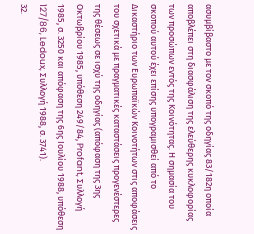ασυμβίβαστο με τον σκοπό της οδηγίας 83/182η οποία αποβλέπει στη διασφάλιση της ελεύθερης κυκλοφορίας των προσώπων εντός της Κοινότητας. Η σημασία του σκοπού αυτού έχει επίσης υπογραμισθεί από το Δικαστήριο των Ευρωπαϊκών Κοινοτήτων στις αποφάσεις του σχετικά με πραγματικές καταστάσεις προγενέστερες της θέσεως σε ισχύ της οδηγίας (απόφαση της 3ης Οκτωβρίου 1985, υπόθεση 249/84, Profant, Συλλογή 1985, σ. 3250 και απόφαση της 6ης Ιουλίου 1988, υπόθεση 127/86, Ledoux, Συλλογή 1988, σ. 3741).
32.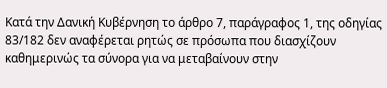Κατά την Δανική Κυβέρνηση το άρθρο 7, παράγραφος 1, της οδηγίας 83/182 δεν αναφέρεται ρητώς σε πρόσωπα που διασχίζουν καθημερινώς τα σύνορα για να μεταβαίνουν στην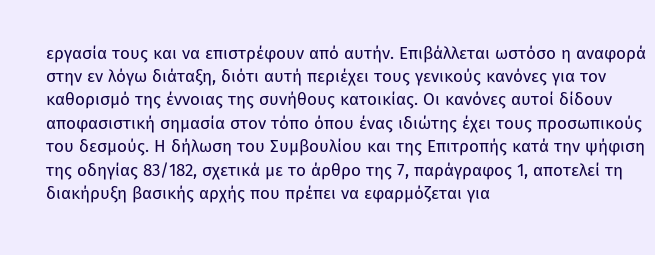εργασία τους και να επιστρέφουν από αυτήν. Επιβάλλεται ωστόσο η αναφορά στην εν λόγω διάταξη, διότι αυτή περιέχει τους γενικούς κανόνες για τον καθορισμό της έννοιας της συνήθους κατοικίας. Οι κανόνες αυτοί δίδουν αποφασιστική σημασία στον τόπο όπου ένας ιδιώτης έχει τους προσωπικούς του δεσμούς. Η δήλωση του Συμβουλίου και της Επιτροπής κατά την ψήφιση της οδηγίας 83/182, σχετικά με το άρθρο της 7, παράγραφος 1, αποτελεί τη διακήρυξη βασικής αρχής που πρέπει να εφαρμόζεται για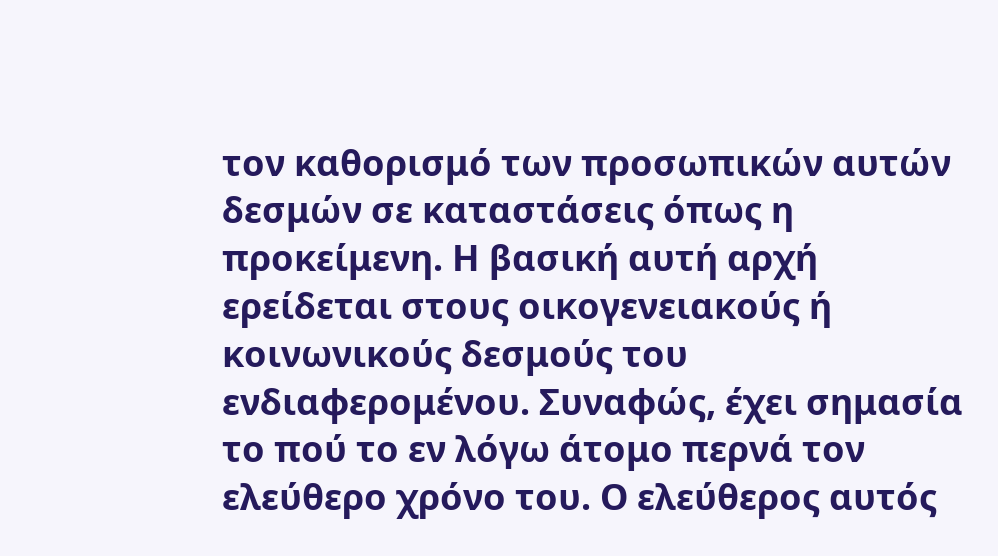τον καθορισμό των προσωπικών αυτών δεσμών σε καταστάσεις όπως η προκείμενη. Η βασική αυτή αρχή ερείδεται στους οικογενειακούς ή κοινωνικούς δεσμούς του ενδιαφερομένου. Συναφώς, έχει σημασία το πού το εν λόγω άτομο περνά τον ελεύθερο χρόνο του. Ο ελεύθερος αυτός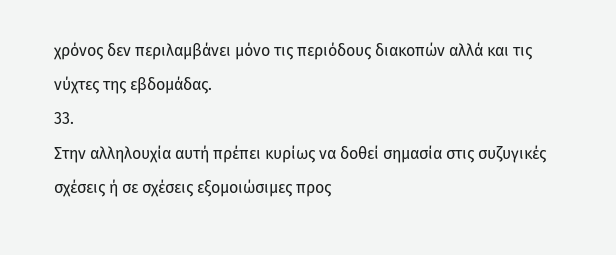χρόνος δεν περιλαμβάνει μόνο τις περιόδους διακοπών αλλά και τις νύχτες της εβδομάδας.
33.
Στην αλληλουχία αυτή πρέπει κυρίως να δοθεί σημασία στις συζυγικές σχέσεις ή σε σχέσεις εξομοιώσιμες προς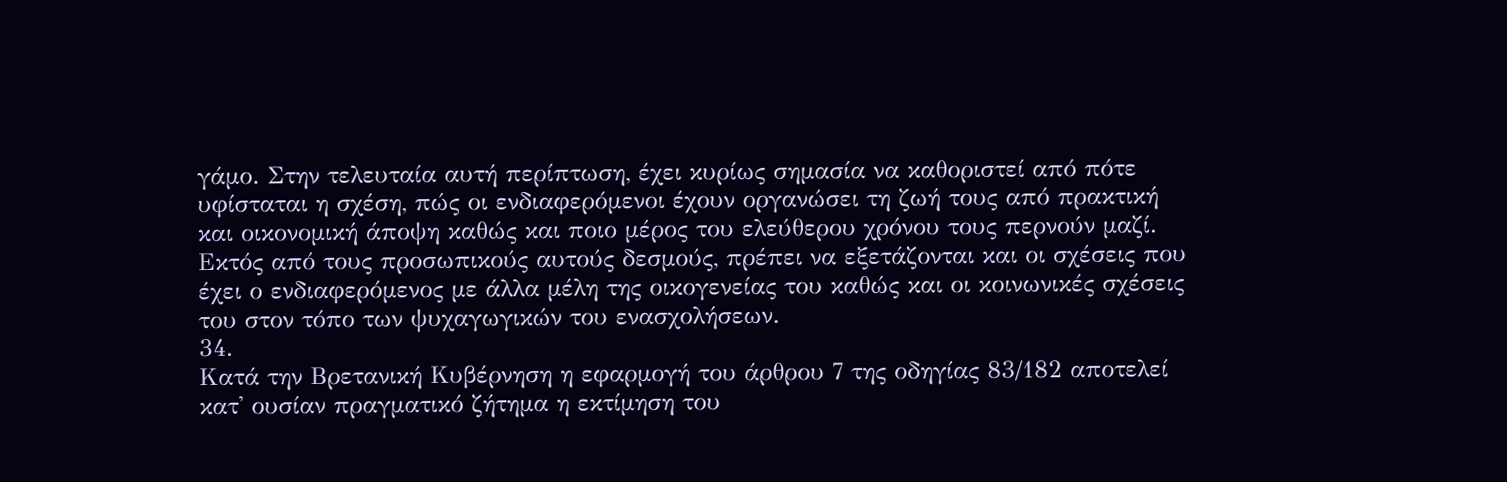γάμο. Στην τελευταία αυτή περίπτωση, έχει κυρίως σημασία να καθοριστεί από πότε υφίσταται η σχέση, πώς οι ενδιαφερόμενοι έχουν οργανώσει τη ζωή τους από πρακτική και οικονομική άποψη καθώς και ποιο μέρος του ελεύθερου χρόνου τους περνούν μαζί. Εκτός από τους προσωπικούς αυτούς δεσμούς, πρέπει να εξετάζονται και οι σχέσεις που έχει ο ενδιαφερόμενος με άλλα μέλη της οικογενείας του καθώς και οι κοινωνικές σχέσεις του στον τόπο των ψυχαγωγικών του ενασχολήσεων.
34.
Κατά την Βρετανική Κυβέρνηση η εφαρμογή του άρθρου 7 της οδηγίας 83/182 αποτελεί κατ' ουσίαν πραγματικό ζήτημα η εκτίμηση του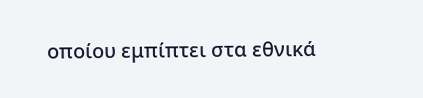οποίου εμπίπτει στα εθνικά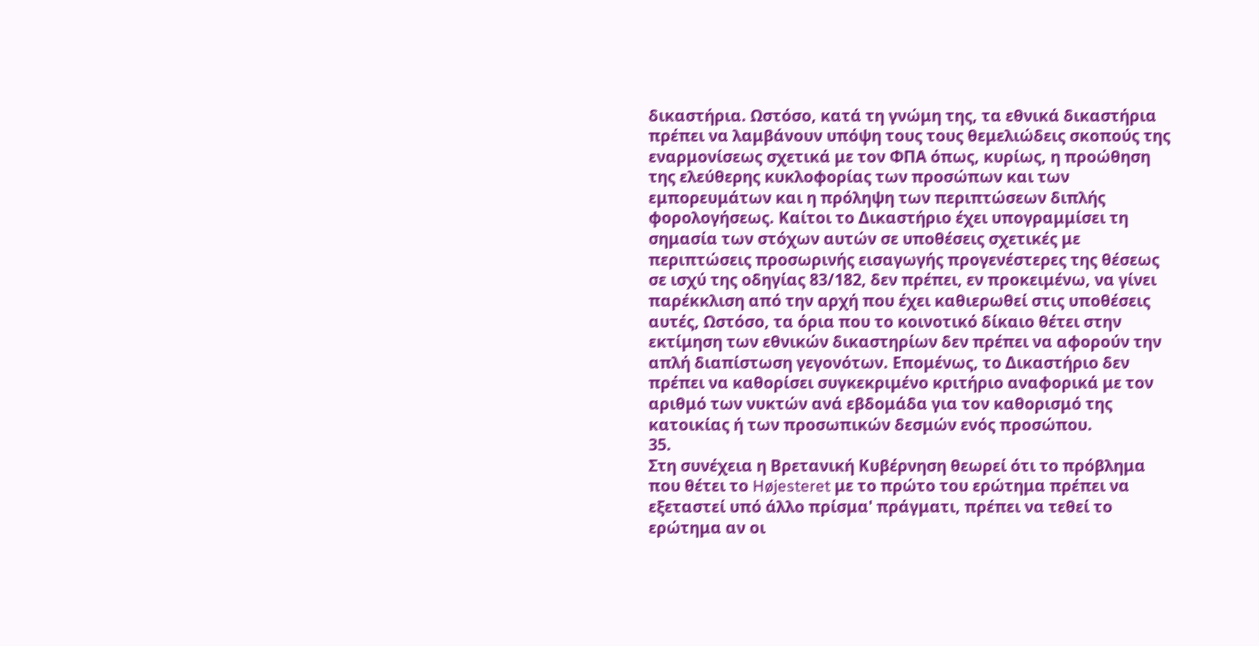δικαστήρια. Ωστόσο, κατά τη γνώμη της, τα εθνικά δικαστήρια πρέπει να λαμβάνουν υπόψη τους τους θεμελιώδεις σκοπούς της εναρμονίσεως σχετικά με τον ΦΠΑ όπως, κυρίως, η προώθηση της ελεύθερης κυκλοφορίας των προσώπων και των εμπορευμάτων και η πρόληψη των περιπτώσεων διπλής φορολογήσεως. Καίτοι το Δικαστήριο έχει υπογραμμίσει τη σημασία των στόχων αυτών σε υποθέσεις σχετικές με περιπτώσεις προσωρινής εισαγωγής προγενέστερες της θέσεως σε ισχύ της οδηγίας 83/182, δεν πρέπει, εν προκειμένω, να γίνει παρέκκλιση από την αρχή που έχει καθιερωθεί στις υποθέσεις αυτές, Ωστόσο, τα όρια που το κοινοτικό δίκαιο θέτει στην εκτίμηση των εθνικών δικαστηρίων δεν πρέπει να αφορούν την απλή διαπίστωση γεγονότων. Επομένως, το Δικαστήριο δεν πρέπει να καθορίσει συγκεκριμένο κριτήριο αναφορικά με τον αριθμό των νυκτών ανά εβδομάδα για τον καθορισμό της κατοικίας ή των προσωπικών δεσμών ενός προσώπου.
35.
Στη συνέχεια η Βρετανική Κυβέρνηση θεωρεί ότι το πρόβλημα που θέτει το Højesteret με το πρώτο του ερώτημα πρέπει να εξεταστεί υπό άλλο πρίσμα' πράγματι, πρέπει να τεθεί το ερώτημα αν οι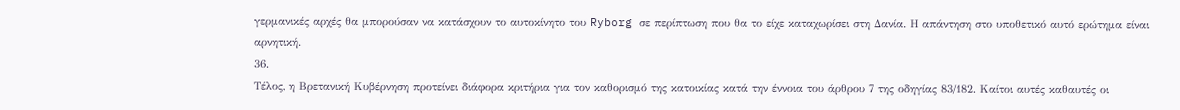γερμανικές αρχές θα μπορούσαν να κατάσχουν το αυτοκίνητο του Ryborg σε περίπτωση που θα το είχε καταχωρίσει στη Δανία. Η απάντηση στο υποθετικό αυτό ερώτημα είναι αρνητική.
36.
Τέλος, η Βρετανική Κυβέρνηση προτείνει διάφορα κριτήρια για τον καθορισμό της κατοικίας κατά την έννοια του άρθρου 7 της οδηγίας 83/182. Καίτοι αυτές καθαυτές οι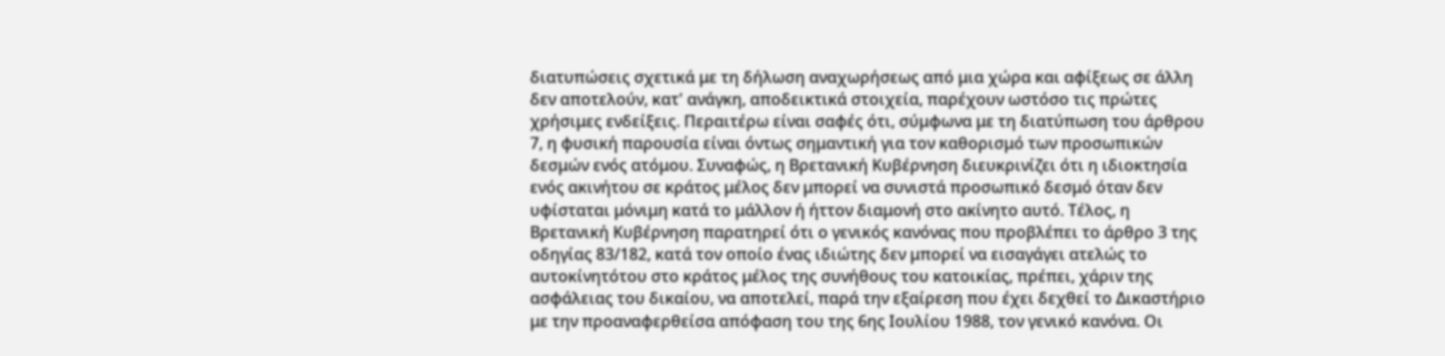διατυπώσεις σχετικά με τη δήλωση αναχωρήσεως από μια χώρα και αφίξεως σε άλλη δεν αποτελούν, κατ' ανάγκη, αποδεικτικά στοιχεία, παρέχουν ωστόσο τις πρώτες χρήσιμες ενδείξεις. Περαιτέρω είναι σαφές ότι, σύμφωνα με τη διατύπωση του άρθρου 7, η φυσική παρουσία είναι όντως σημαντική για τον καθορισμό των προσωπικών δεσμών ενός ατόμου. Συναφώς, η Βρετανική Κυβέρνηση διευκρινίζει ότι η ιδιοκτησία ενός ακινήτου σε κράτος μέλος δεν μπορεί να συνιστά προσωπικό δεσμό όταν δεν υφίσταται μόνιμη κατά το μάλλον ή ήττον διαμονή στο ακίνητο αυτό. Τέλος, η Βρετανική Κυβέρνηση παρατηρεί ότι ο γενικός κανόνας που προβλέπει το άρθρο 3 της οδηγίας 83/182, κατά τον οποίο ένας ιδιώτης δεν μπορεί να εισαγάγει ατελώς το αυτοκίνητότου στο κράτος μέλος της συνήθους του κατοικίας, πρέπει, χάριν της ασφάλειας του δικαίου, να αποτελεί, παρά την εξαίρεση που έχει δεχθεί το Δικαστήριο με την προαναφερθείσα απόφαση του της 6ης Ιουλίου 1988, τον γενικό κανόνα. Οι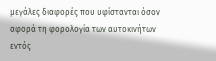μεγάλες διαφορές που υφίστανται όσον αφορά τη φορολογία των αυτοκινήτων εντός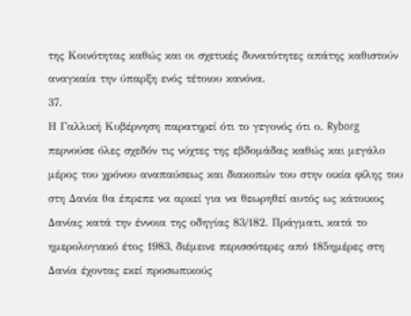της Κοινότητας καθώς και οι σχετικές δυνατότητες απάτης καθιστούν αναγκαία την ύπαρξη ενός τέτοιου κανόνα.
37.
Η Γαλλική Κυβέρνηση παρατηρεί ότι το γεγονός ότι ο. Ryborg περνούσε όλες σχεδόν τις νύχτες της εβδομάδας καθώς και μεγάλο μέρος του χρόνου αναπαύσεως και διακοπών του στην οικία φίλης του στη Δανία θα έπρεπε να αρκεί για να θεωρηθεί αυτός ως κάτοικος Δανίας κατά την έννοια της οδηγίας 83/182. Πράγματι, κατά το ημερολογιακό έτος 1983, διέμεινε περισσότερες από 185ημέρες στη Δανία έχοντας εκεί προσωπικούς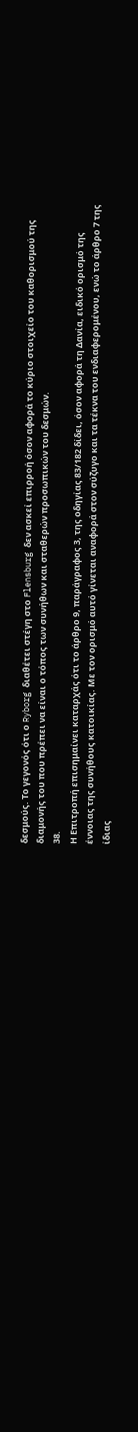δεσμούς. Το γεγονός ότι ο Ryborg διαθέτει στέγη στο Flensburg δεν ασκεί επιρροή όσον αφορά το κύριο στοιχείο του καθορισμού της διαμονής του που πρέπει να είναι ο τόπος των συνήθων και σταθερών προσωπικών του δεσμών.
38.
Η Επιτροπή επισημαίνει καταρχάς ότι το άρθρο 9, παράγραφος 3, της οδηγίας 83/182 δίδει, όσον αφορά τη Δανία, ειδικό ορισμό της έννοιας της συνήθους κατοικίας. Με τον ορισμό αυτό γίνεται αναφορά στον σύζυγο και τα τέκνα του ενδιαφερομένου, ενώ το άρθρο 7 της ίδιας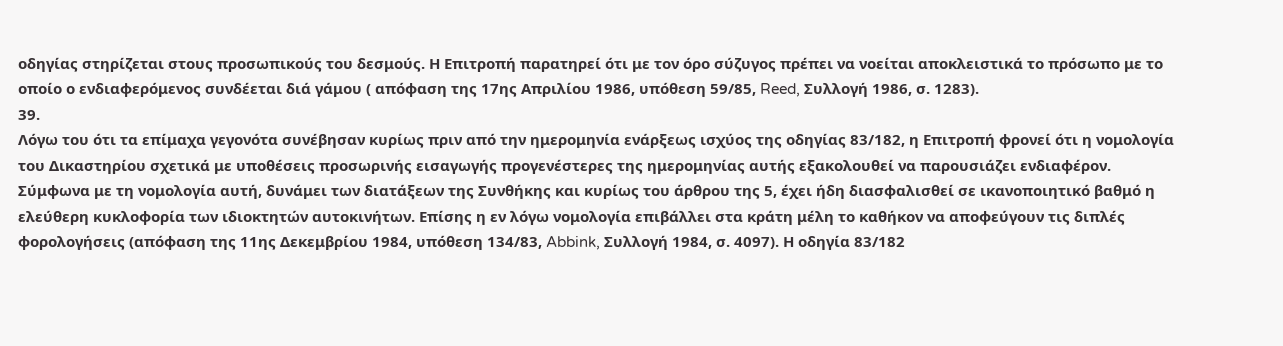οδηγίας στηρίζεται στους προσωπικούς του δεσμούς. Η Επιτροπή παρατηρεί ότι με τον όρο σύζυγος πρέπει να νοείται αποκλειστικά το πρόσωπο με το οποίο ο ενδιαφερόμενος συνδέεται διά γάμου ( απόφαση της 17ης Απριλίου 1986, υπόθεση 59/85, Reed, Συλλογή 1986, σ. 1283).
39.
Λόγω του ότι τα επίμαχα γεγονότα συνέβησαν κυρίως πριν από την ημερομηνία ενάρξεως ισχύος της οδηγίας 83/182, η Επιτροπή φρονεί ότι η νομολογία του Δικαστηρίου σχετικά με υποθέσεις προσωρινής εισαγωγής προγενέστερες της ημερομηνίας αυτής εξακολουθεί να παρουσιάζει ενδιαφέρον. Σύμφωνα με τη νομολογία αυτή, δυνάμει των διατάξεων της Συνθήκης και κυρίως του άρθρου της 5, έχει ήδη διασφαλισθεί σε ικανοποιητικό βαθμό η ελεύθερη κυκλοφορία των ιδιοκτητών αυτοκινήτων. Επίσης η εν λόγω νομολογία επιβάλλει στα κράτη μέλη το καθήκον να αποφεύγουν τις διπλές φορολογήσεις (απόφαση της 11ης Δεκεμβρίου 1984, υπόθεση 134/83, Abbink, Συλλογή 1984, σ. 4097). Η οδηγία 83/182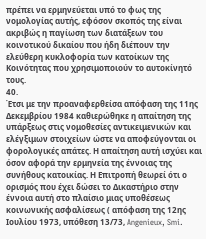πρέπει να ερμηνεύεται υπό το φως της νομολογίας αυτής, εφόσον σκοπός της είναι ακριβώς η παγίωση των διατάξεων του κοινοτικού δικαίου που ήδη διέπουν την ελεύθερη κυκλοφορία των κατοίκων της Κοινότητας που χρησιμοποιούν το αυτοκίνητό τους.
40.
Έτσι με την προαναφερθείσα απόφαση της 11ης Δεκεμβρίου 1984 καθιερώθηκε η απαίτηση της υπάρξεως στις νομοθεσίες αντικειμενικών και ελέγξιμων στοιχείων ώστε να αποφεύγονται οι φορολογικές απάτες. Η απαίτηση αυτή ισχύει και όσον αφορά την ερμηνεία της έννοιας της συνήθους κατοικίας. Η Επιτροπή θεωρεί ότι ο ορισμός που έχει δώσει το Δικαστήριο στην έννοια αυτή στο πλαίσιο μιας υποθέσεως κοινωνικής ασφαλίσεως ( απόφαση της 12ης Ιουλίου 1973, υπόθεση 13/73, Angenieux, Smi.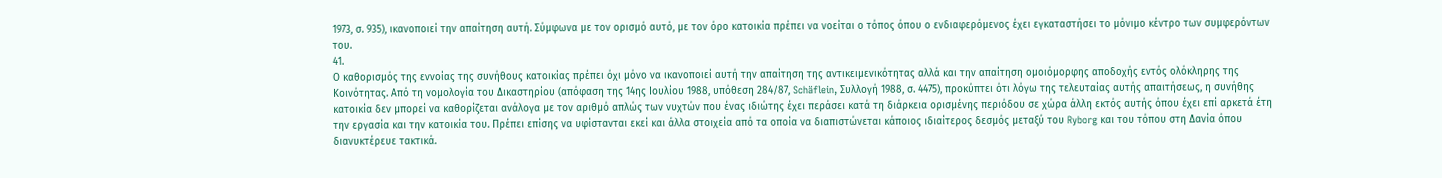1973, σ. 935), ικανοποιεί την απαίτηση αυτή. Σύμφωνα με τον ορισμό αυτό, με τον όρο κατοικία πρέπει να νοείται ο τόπος όπου ο ενδιαφερόμενος έχει εγκαταστήσει το μόνιμο κέντρο των συμφερόντων του.
41.
Ο καθορισμός της εννοίας της συνήθους κατοικίας πρέπει όχι μόνο να ικανοποιεί αυτή την απαίτηση της αντικειμενικότητας αλλά και την απαίτηση ομοιόμορφης αποδοχής εντός ολόκληρης της Κοινότητας. Από τη νομολογία του Δικαστηρίου (απόφαση της 14ης Ιουλίου 1988, υπόθεση 284/87, Schäflein, Συλλογή 1988, σ. 4475), προκύπτει ότι λόγω της τελευταίας αυτής απαιτήσεως, η συνήθης κατοικία δεν μπορεί να καθορίζεται ανάλογα με τον αριθμό απλώς των νυχτών που ένας ιδιώτης έχει περάσει κατά τη διάρκεια ορισμένης περιόδου σε χώρα άλλη εκτός αυτής όπου έχει επί αρκετά έτη την εργασία και την κατοικία του. Πρέπει επίσης να υφίστανται εκεί και άλλα στοιχεία από τα οποία να διαπιστώνεται κάποιος ιδιαίτερος δεσμός μεταξύ του Ryborg και του τόπου στη Δανία όπου διανυκτέρευε τακτικά.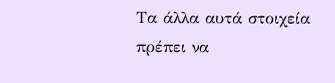Τα άλλα αυτά στοιχεία πρέπει να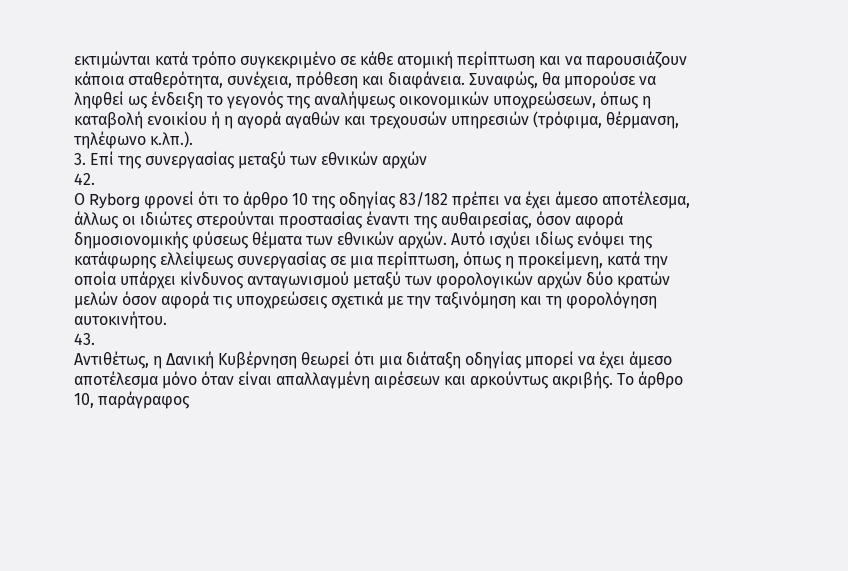εκτιμώνται κατά τρόπο συγκεκριμένο σε κάθε ατομική περίπτωση και να παρουσιάζουν κάποια σταθερότητα, συνέχεια, πρόθεση και διαφάνεια. Συναφώς, θα μπορούσε να ληφθεί ως ένδειξη το γεγονός της αναλήψεως οικονομικών υποχρεώσεων, όπως η καταβολή ενοικίου ή η αγορά αγαθών και τρεχουσών υπηρεσιών (τρόφιμα, θέρμανση, τηλέφωνο κ.λπ.).
3. Επί της συνεργασίας μεταξύ των εθνικών αρχών
42.
Ο Ryborg φρονεί ότι το άρθρο 10 της οδηγίας 83/182 πρέπει να έχει άμεσο αποτέλεσμα, άλλως οι ιδιώτες στερούνται προστασίας έναντι της αυθαιρεσίας, όσον αφορά δημοσιονομικής φύσεως θέματα των εθνικών αρχών. Αυτό ισχύει ιδίως ενόψει της κατάφωρης ελλείψεως συνεργασίας σε μια περίπτωση, όπως η προκείμενη, κατά την οποία υπάρχει κίνδυνος ανταγωνισμού μεταξύ των φορολογικών αρχών δύο κρατών μελών όσον αφορά τις υποχρεώσεις σχετικά με την ταξινόμηση και τη φορολόγηση αυτοκινήτου.
43.
Αντιθέτως, η Δανική Κυβέρνηση θεωρεί ότι μια διάταξη οδηγίας μπορεί να έχει άμεσο αποτέλεσμα μόνο όταν είναι απαλλαγμένη αιρέσεων και αρκούντως ακριβής. Το άρθρο 10, παράγραφος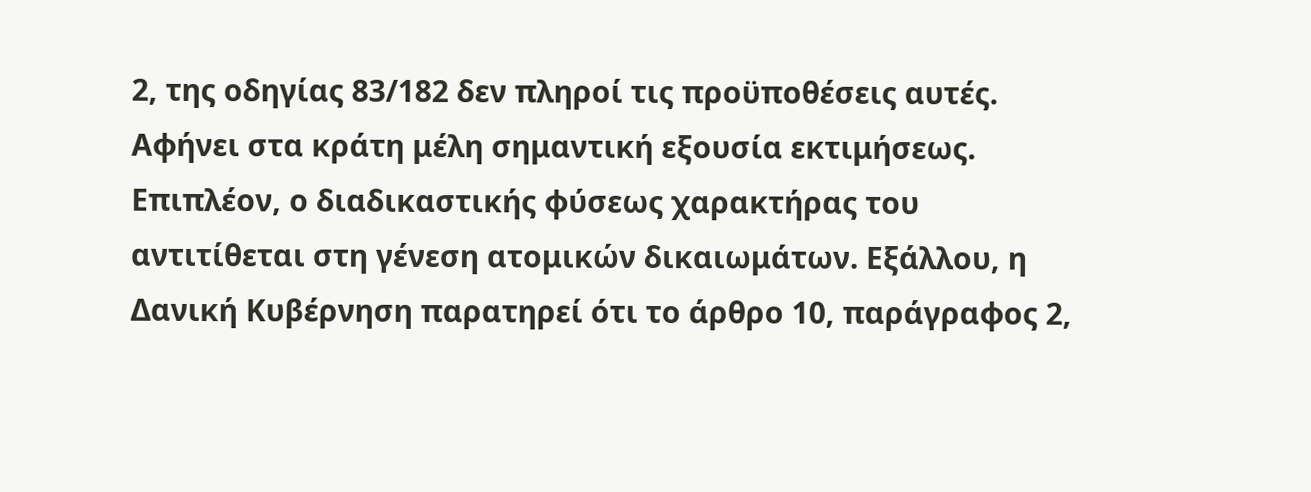2, της οδηγίας 83/182 δεν πληροί τις προϋποθέσεις αυτές. Αφήνει στα κράτη μέλη σημαντική εξουσία εκτιμήσεως. Επιπλέον, ο διαδικαστικής φύσεως χαρακτήρας του αντιτίθεται στη γένεση ατομικών δικαιωμάτων. Εξάλλου, η Δανική Κυβέρνηση παρατηρεί ότι το άρθρο 10, παράγραφος 2,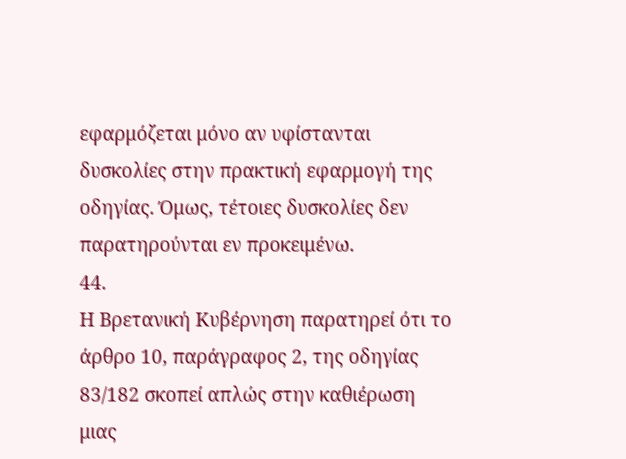εφαρμόζεται μόνο αν υφίστανται δυσκολίες στην πρακτική εφαρμογή της οδηγίας. Όμως, τέτοιες δυσκολίες δεν παρατηρούνται εν προκειμένω.
44.
Η Βρετανική Κυβέρνηση παρατηρεί ότι το άρθρο 10, παράγραφος 2, της οδηγίας 83/182 σκοπεί απλώς στην καθιέρωση μιας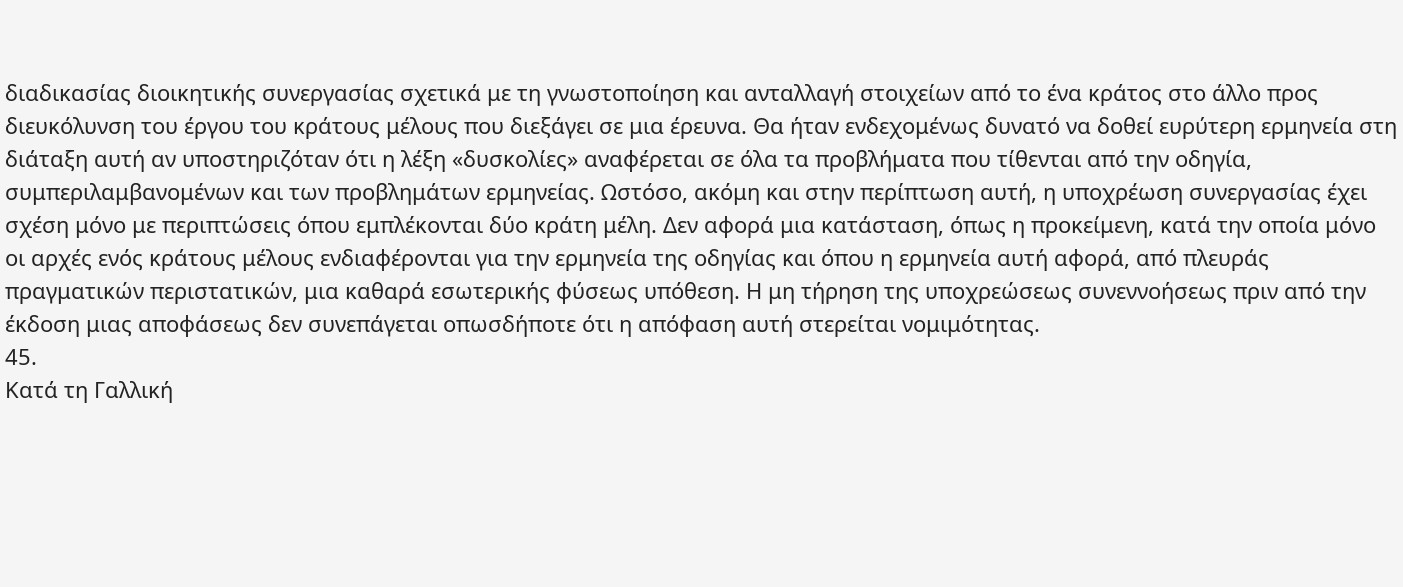διαδικασίας διοικητικής συνεργασίας σχετικά με τη γνωστοποίηση και ανταλλαγή στοιχείων από το ένα κράτος στο άλλο προς διευκόλυνση του έργου του κράτους μέλους που διεξάγει σε μια έρευνα. Θα ήταν ενδεχομένως δυνατό να δοθεί ευρύτερη ερμηνεία στη διάταξη αυτή αν υποστηριζόταν ότι η λέξη «δυσκολίες» αναφέρεται σε όλα τα προβλήματα που τίθενται από την οδηγία, συμπεριλαμβανομένων και των προβλημάτων ερμηνείας. Ωστόσο, ακόμη και στην περίπτωση αυτή, η υποχρέωση συνεργασίας έχει σχέση μόνο με περιπτώσεις όπου εμπλέκονται δύο κράτη μέλη. Δεν αφορά μια κατάσταση, όπως η προκείμενη, κατά την οποία μόνο οι αρχές ενός κράτους μέλους ενδιαφέρονται για την ερμηνεία της οδηγίας και όπου η ερμηνεία αυτή αφορά, από πλευράς πραγματικών περιστατικών, μια καθαρά εσωτερικής φύσεως υπόθεση. Η μη τήρηση της υποχρεώσεως συνεννοήσεως πριν από την έκδοση μιας αποφάσεως δεν συνεπάγεται οπωσδήποτε ότι η απόφαση αυτή στερείται νομιμότητας.
45.
Κατά τη Γαλλική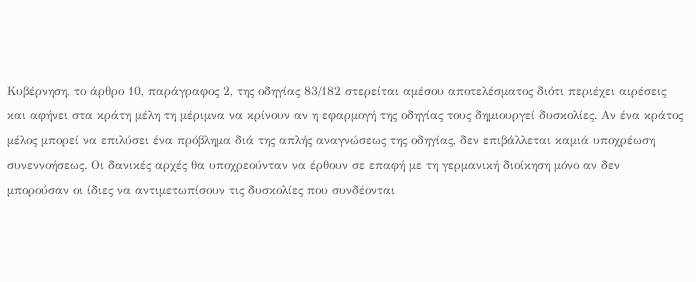Κυβέρνηση, το άρθρο 10, παράγραφος 2, της οδηγίας 83/182 στερείται αμέσου αποτελέσματος διότι περιέχει αιρέσεις και αφήνει στα κράτη μέλη τη μέριμνα να κρίνουν αν η εφαρμογή της οδηγίας τους δημιουργεί δυσκολίες. Αν ένα κράτος μέλος μπορεί να επιλύσει ένα πρόβλημα διά της απλής αναγνώσεως της οδηγίας, δεν επιβάλλεται καμιά υποχρέωση συνεννοήσεως. Οι δανικές αρχές θα υποχρεούνταν να έρθουν σε επαφή με τη γερμανική διοίκηση μόνο αν δεν μπορούσαν οι ίδιες να αντιμετωπίσουν τις δυσκολίες που συνδέονται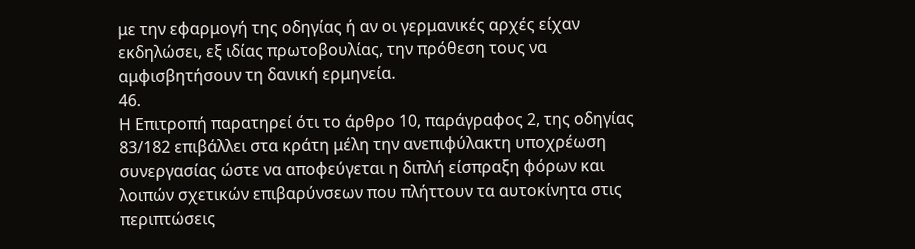με την εφαρμογή της οδηγίας ή αν οι γερμανικές αρχές είχαν εκδηλώσει, εξ ιδίας πρωτοβουλίας, την πρόθεση τους να αμφισβητήσουν τη δανική ερμηνεία.
46.
Η Επιτροπή παρατηρεί ότι το άρθρο 10, παράγραφος 2, της οδηγίας 83/182 επιβάλλει στα κράτη μέλη την ανεπιφύλακτη υποχρέωση συνεργασίας ώστε να αποφεύγεται η διπλή είσπραξη φόρων και λοιπών σχετικών επιβαρύνσεων που πλήττουν τα αυτοκίνητα στις περιπτώσεις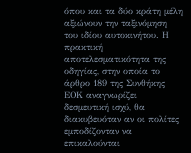όπου και τα δύο κράτη μέλη αξιώνουν την ταξινόμηση του ιδίου αυτοκινήτου. Η πρακτική αποτελεσματικότητα της οδηγίας, στην οποία το άρθρο 189 της Συνθήκης ΕΟΚ αναγνωρίζει δεσμευτική ισχύ, θα διακυβευόταν αν οι πολίτες εμποδίζονταν να επικαλούνται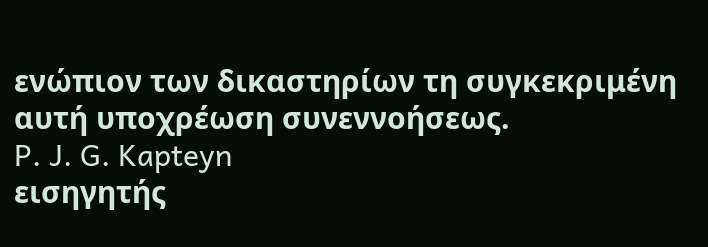ενώπιον των δικαστηρίων τη συγκεκριμένη αυτή υποχρέωση συνεννοήσεως.
P. J. G. Kapteyn
εισηγητής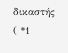δικαστής
( *1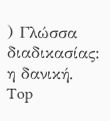) Γλώσσα διαδικασίας: η δανική.
Top